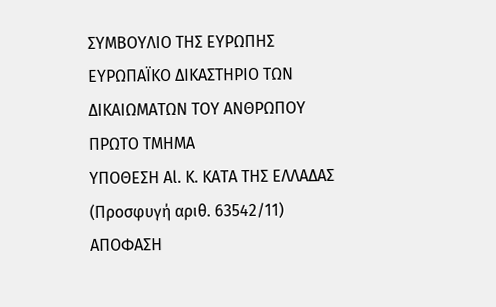ΣΥΜΒΟΥΛΙΟ ΤΗΣ ΕΥΡΩΠΗΣ
ΕΥΡΩΠΑΪΚΟ ΔΙΚΑΣΤΗΡΙΟ ΤΩΝ ΔΙΚΑΙΩΜΑΤΩΝ ΤΟΥ ΑΝΘΡΩΠΟΥ
ΠΡΩΤΟ ΤΜΗΜΑ
ΥΠΟΘΕΣΗ Αl. Κ. ΚΑΤΑ ΤΗΣ ΕΛΛΑΔΑΣ
(Προσφυγή αριθ. 63542/11)
ΑΠΟΦΑΣΗ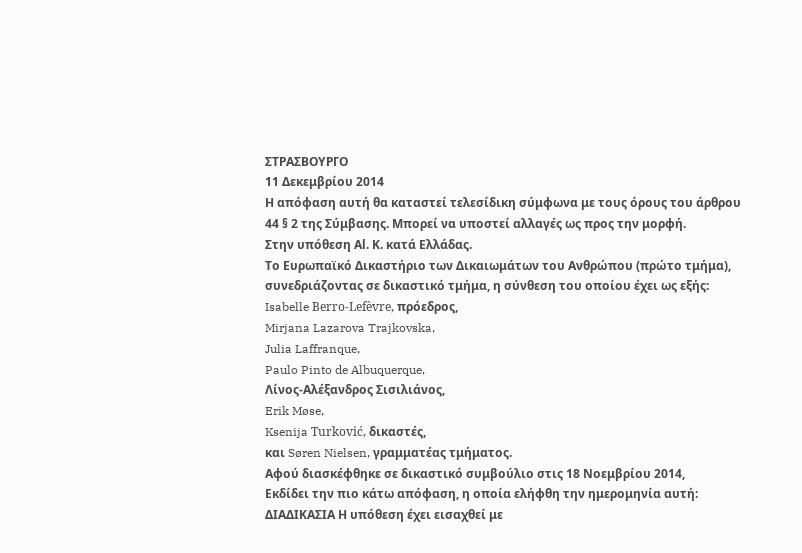ΣΤΡΑΣΒΟΥΡΓΟ
11 Δεκεμβρίου 2014
Η απόφαση αυτή θα καταστεί τελεσίδικη σύμφωνα με τους όρους του άρθρου 44 § 2 της Σύμβασης. Μπορεί να υποστεί αλλαγές ως προς την μορφή.
Στην υπόθεση Αl. Κ. κατά Ελλάδας.
Το Ευρωπαϊκό Δικαστήριο των Δικαιωμάτων του Ανθρώπου (πρώτο τμήμα), συνεδριάζοντας σε δικαστικό τμήμα, η σύνθεση του οποίου έχει ως εξής:
Isabelle Berro-Lefèvre, πρόεδρος,
Mirjana Lazarova Trajkovska,
Julia Laffranque,
Paulo Pinto de Albuquerque,
Λίνος-Αλέξανδρος Σισιλιάνος,
Erik Møse,
Ksenija Turković, δικαστές,
και Søren Nielsen, γραμματέας τμήματος.
Αφού διασκέφθηκε σε δικαστικό συμβούλιο στις 18 Nοεμβρίου 2014,
Εκδίδει την πιο κάτω απόφαση, η οποία ελήφθη την ημερομηνία αυτή:
ΔΙΑΔΙΚΑΣΙΑ Η υπόθεση έχει εισαχθεί με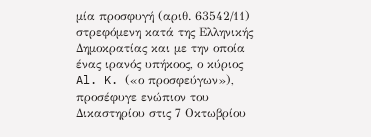μία προσφυγή (αριθ. 63542/11) στρεφόμενη κατά της Ελληνικής Δημοκρατίας και με την οποία ένας ιρανός υπήκοος, ο κύριος Al. K. («ο προσφεύγων»), προσέφυγε ενώπιον του Δικαστηρίου στις 7 Οκτωβρίου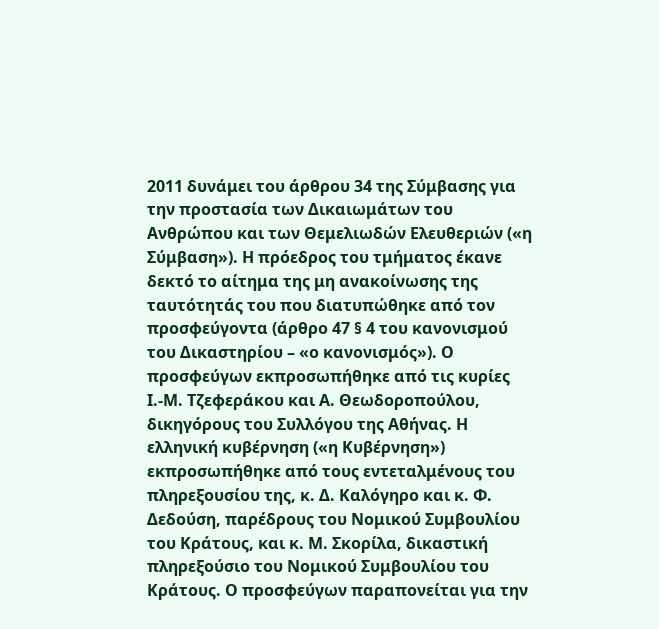2011 δυνάμει του άρθρου 34 της Σύμβασης για την προστασία των Δικαιωμάτων του Ανθρώπου και των Θεμελιωδών Ελευθεριών («η Σύμβαση»). Η πρόεδρος του τμήματος έκανε δεκτό το αίτημα της μη ανακοίνωσης της ταυτότητάς του που διατυπώθηκε από τον προσφεύγοντα (άρθρο 47 § 4 του κανονισμού του Δικαστηρίου – «ο κανονισμός»). Ο προσφεύγων εκπροσωπήθηκε από τις κυρίες Ι.-Μ. Τζεφεράκου και Α. Θεωδοροπούλου, δικηγόρους του Συλλόγου της Αθήνας. Η ελληνική κυβέρνηση («η Κυβέρνηση») εκπροσωπήθηκε από τους εντεταλμένους του πληρεξουσίου της, κ. Δ. Καλόγηρο και κ. Φ. Δεδούση, παρέδρους του Νομικού Συμβουλίου του Κράτους, και κ. Μ. Σκορίλα, δικαστική πληρεξούσιο του Νομικού Συμβουλίου του Κράτους. Ο προσφεύγων παραπονείται για την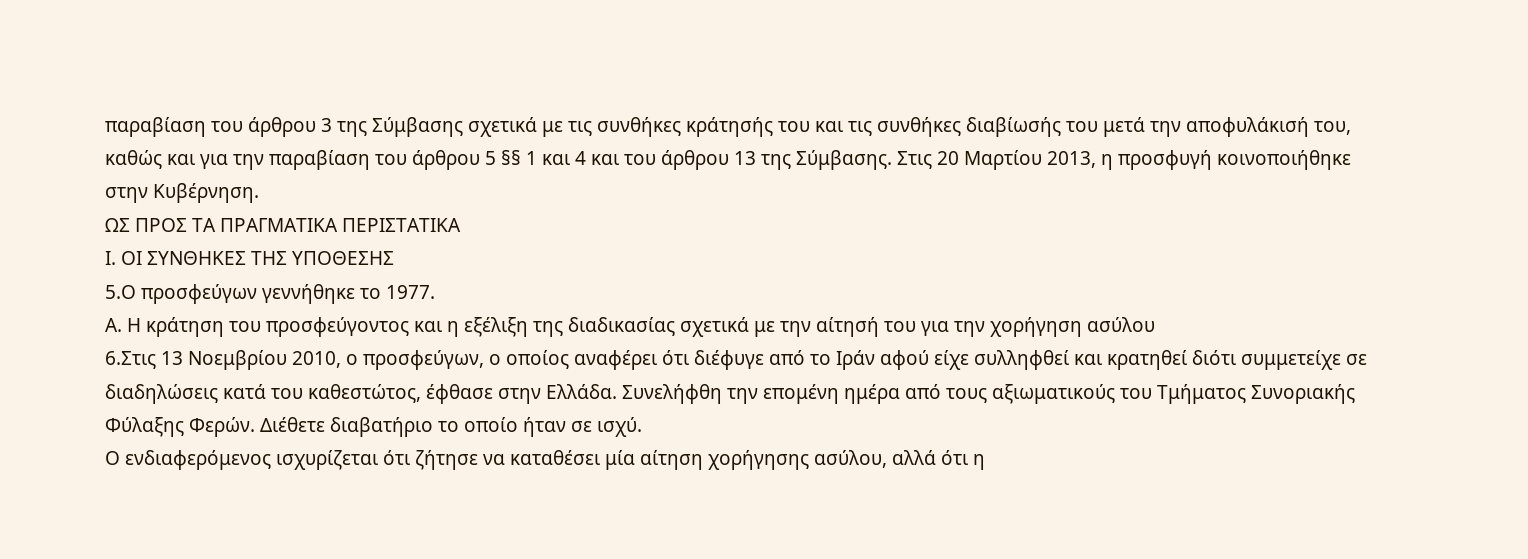παραβίαση του άρθρου 3 της Σύμβασης σχετικά με τις συνθήκες κράτησής του και τις συνθήκες διαβίωσής του μετά την αποφυλάκισή του, καθώς και για την παραβίαση του άρθρου 5 §§ 1 και 4 και του άρθρου 13 της Σύμβασης. Στις 20 Μαρτίου 2013, η προσφυγή κοινοποιήθηκε στην Κυβέρνηση.
ΩΣ ΠΡΟΣ ΤΑ ΠΡΑΓΜΑΤΙΚΑ ΠΕΡΙΣΤΑΤΙΚΑ
Ι. ΟΙ ΣΥΝΘΗΚΕΣ ΤΗΣ ΥΠΟΘΕΣΗΣ
5.Ο προσφεύγων γεννήθηκε το 1977.
Α. Η κράτηση του προσφεύγοντος και η εξέλιξη της διαδικασίας σχετικά με την αίτησή του για την χορήγηση ασύλου
6.Στις 13 Νοεμβρίου 2010, ο προσφεύγων, ο οποίος αναφέρει ότι διέφυγε από το Ιράν αφού είχε συλληφθεί και κρατηθεί διότι συμμετείχε σε διαδηλώσεις κατά του καθεστώτος, έφθασε στην Ελλάδα. Συνελήφθη την επομένη ημέρα από τους αξιωματικούς του Τμήματος Συνοριακής Φύλαξης Φερών. Διέθετε διαβατήριο το οποίο ήταν σε ισχύ.
Ο ενδιαφερόμενος ισχυρίζεται ότι ζήτησε να καταθέσει μία αίτηση χορήγησης ασύλου, αλλά ότι η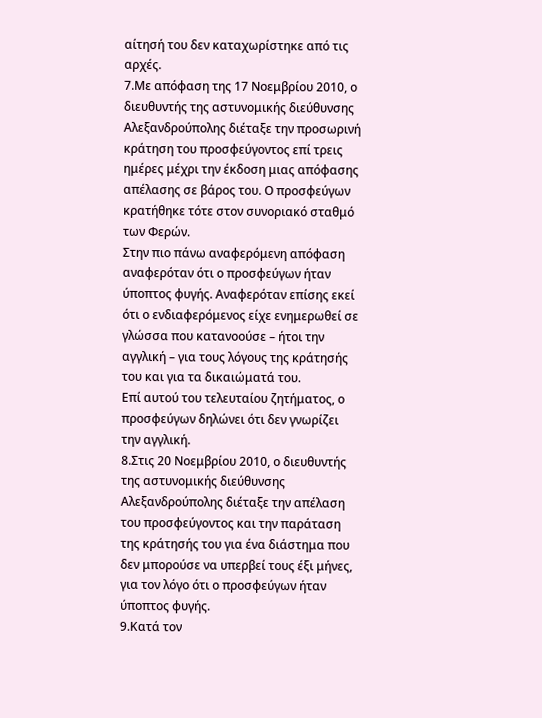αίτησή του δεν καταχωρίστηκε από τις αρχές.
7.Με απόφαση της 17 Νοεμβρίου 2010, ο διευθυντής της αστυνομικής διεύθυνσης Αλεξανδρούπολης διέταξε την προσωρινή κράτηση του προσφεύγοντος επί τρεις ημέρες μέχρι την έκδοση μιας απόφασης απέλασης σε βάρος του. Ο προσφεύγων κρατήθηκε τότε στον συνοριακό σταθμό των Φερών.
Στην πιο πάνω αναφερόμενη απόφαση αναφερόταν ότι ο προσφεύγων ήταν ύποπτος φυγής. Αναφερόταν επίσης εκεί ότι ο ενδιαφερόμενος είχε ενημερωθεί σε γλώσσα που κατανοούσε – ήτοι την αγγλική – για τους λόγους της κράτησής του και για τα δικαιώματά του.
Επί αυτού του τελευταίου ζητήματος, ο προσφεύγων δηλώνει ότι δεν γνωρίζει την αγγλική.
8.Στις 20 Νοεμβρίου 2010, ο διευθυντής της αστυνομικής διεύθυνσης Αλεξανδρούπολης διέταξε την απέλαση του προσφεύγοντος και την παράταση της κράτησής του για ένα διάστημα που δεν μπορούσε να υπερβεί τους έξι μήνες, για τον λόγο ότι ο προσφεύγων ήταν ύποπτος φυγής.
9.Κατά τον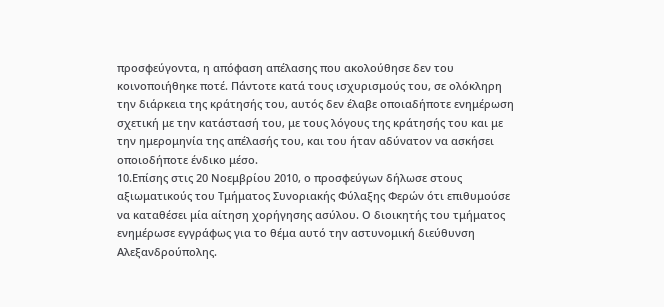προσφεύγοντα, η απόφαση απέλασης που ακολούθησε δεν του κοινοποιήθηκε ποτέ. Πάντοτε κατά τους ισχυρισμούς του, σε ολόκληρη την διάρκεια της κράτησής του, αυτός δεν έλαβε οποιαδήποτε ενημέρωση σχετική με την κατάστασή του, με τους λόγους της κράτησής του και με την ημερομηνία της απέλασής του, και του ήταν αδύνατον να ασκήσει οποιοδήποτε ένδικο μέσο.
10.Επίσης στις 20 Νοεμβρίου 2010, ο προσφεύγων δήλωσε στους αξιωματικούς του Τμήματος Συνοριακής Φύλαξης Φερών ότι επιθυμούσε να καταθέσει μία αίτηση χορήγησης ασύλου. Ο διοικητής του τμήματος ενημέρωσε εγγράφως για το θέμα αυτό την αστυνομική διεύθυνση Αλεξανδρούπολης.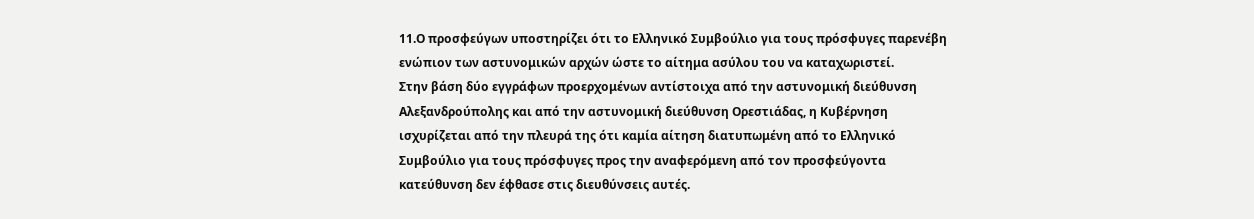11.Ο προσφεύγων υποστηρίζει ότι το Ελληνικό Συμβούλιο για τους πρόσφυγες παρενέβη ενώπιον των αστυνομικών αρχών ώστε το αίτημα ασύλου του να καταχωριστεί.
Στην βάση δύο εγγράφων προερχομένων αντίστοιχα από την αστυνομική διεύθυνση Αλεξανδρούπολης και από την αστυνομική διεύθυνση Ορεστιάδας, η Κυβέρνηση ισχυρίζεται από την πλευρά της ότι καμία αίτηση διατυπωμένη από το Ελληνικό Συμβούλιο για τους πρόσφυγες προς την αναφερόμενη από τον προσφεύγοντα κατεύθυνση δεν έφθασε στις διευθύνσεις αυτές.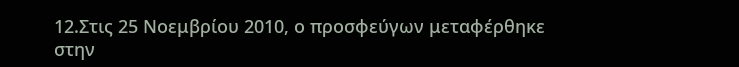12.Στις 25 Νοεμβρίου 2010, ο προσφεύγων μεταφέρθηκε στην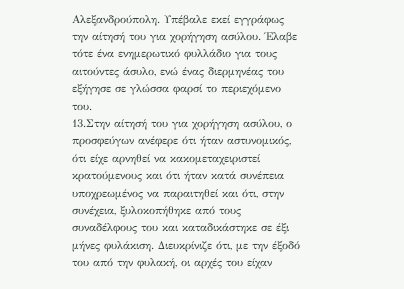Αλεξανδρούπολη. Υπέβαλε εκεί εγγράφως την αίτησή του για χορήγηση ασύλου. Έλαβε τότε ένα ενημερωτικό φυλλάδιο για τους αιτούντες άσυλο, ενώ ένας διερμηνέας του εξήγησε σε γλώσσα φαρσί το περιεχόμενο του.
13.Στην αίτησή του για χορήγηση ασύλου, ο προσφεύγων ανέφερε ότι ήταν αστυνομικός, ότι είχε αρνηθεί να κακομεταχειριστεί κρατούμενους και ότι ήταν κατά συνέπεια υποχρεωμένος να παραιτηθεί και ότι, στην συνέχεια, ξυλοκοπήθηκε από τους συναδέλφους του και καταδικάστηκε σε έξι μήνες φυλάκιση. Διευκρίνιζε ότι, με την έξοδό του από την φυλακή, οι αρχές του είχαν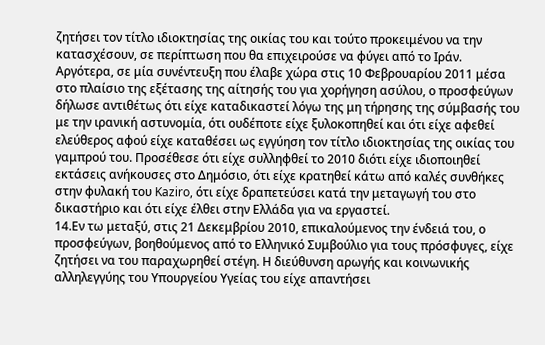ζητήσει τον τίτλο ιδιοκτησίας της οικίας του και τούτο προκειμένου να την κατασχέσουν, σε περίπτωση που θα επιχειρούσε να φύγει από το Ιράν.
Αργότερα, σε μία συνέντευξη που έλαβε χώρα στις 10 Φεβρουαρίου 2011 μέσα στο πλαίσιο της εξέτασης της αίτησής του για χορήγηση ασύλου, ο προσφεύγων δήλωσε αντιθέτως ότι είχε καταδικαστεί λόγω της μη τήρησης της σύμβασής του με την ιρανική αστυνομία, ότι ουδέποτε είχε ξυλοκοπηθεί και ότι είχε αφεθεί ελεύθερος αφού είχε καταθέσει ως εγγύηση τον τίτλο ιδιοκτησίας της οικίας του γαμπρού του. Προσέθεσε ότι είχε συλληφθεί το 2010 διότι είχε ιδιοποιηθεί εκτάσεις ανήκουσες στο Δημόσιο, ότι είχε κρατηθεί κάτω από καλές συνθήκες στην φυλακή του Kaziro, ότι είχε δραπετεύσει κατά την μεταγωγή του στο δικαστήριο και ότι είχε έλθει στην Ελλάδα για να εργαστεί.
14.Εν τω μεταξύ, στις 21 Δεκεμβρίου 2010, επικαλούμενος την ένδειά του, ο προσφεύγων, βοηθούμενος από το Ελληνικό Συμβούλιο για τους πρόσφυγες, είχε ζητήσει να του παραχωρηθεί στέγη. Η διεύθυνση αρωγής και κοινωνικής αλληλεγγύης του Υπουργείου Υγείας του είχε απαντήσει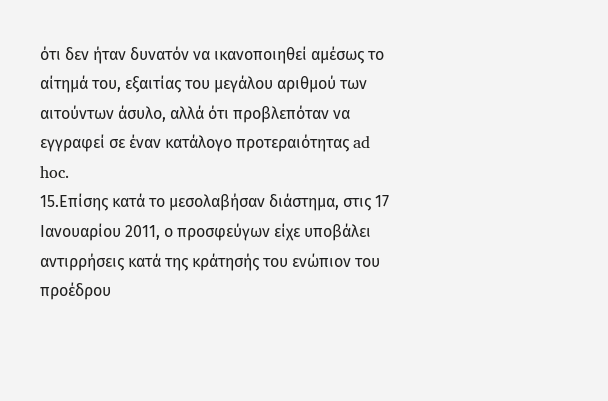ότι δεν ήταν δυνατόν να ικανοποιηθεί αμέσως το αίτημά του, εξαιτίας του μεγάλου αριθμού των αιτούντων άσυλο, αλλά ότι προβλεπόταν να εγγραφεί σε έναν κατάλογο προτεραιότητας ad hoc.
15.Επίσης κατά το μεσολαβήσαν διάστημα, στις 17 Ιανουαρίου 2011, ο προσφεύγων είχε υποβάλει αντιρρήσεις κατά της κράτησής του ενώπιον του προέδρου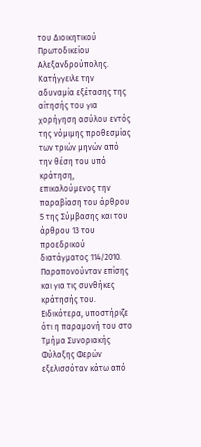του Διοικητικού Πρωτοδικείου Αλεξανδρούπολης. Κατήγγειλε την αδυναμία εξέτασης της αίτησής του για χορήγηση ασύλου εντός της νόμιμης προθεσμίας των τριών μηνών από την θέση του υπό κράτηση, επικαλούμενος την παραβίαση του άρθρου 5 της Σύμβασης και του άρθρου 13 του προεδρικού διατάγματος 114/2010. Παραπονούνταν επίσης και για τις συνθήκες κράτησής του. Ειδικότερα, υποστήριζε ότι η παραμονή του στο Τμήμα Συνοριακής Φύλαξης Φερών εξελισσόταν κάτω από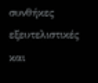συνθήκες εξευτελιστικές και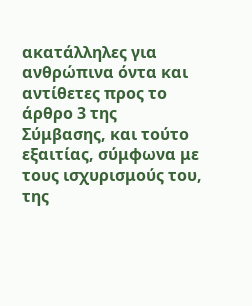ακατάλληλες για ανθρώπινα όντα και αντίθετες προς το άρθρο 3 της Σύμβασης, και τούτο εξαιτίας, σύμφωνα με τους ισχυρισμούς του, της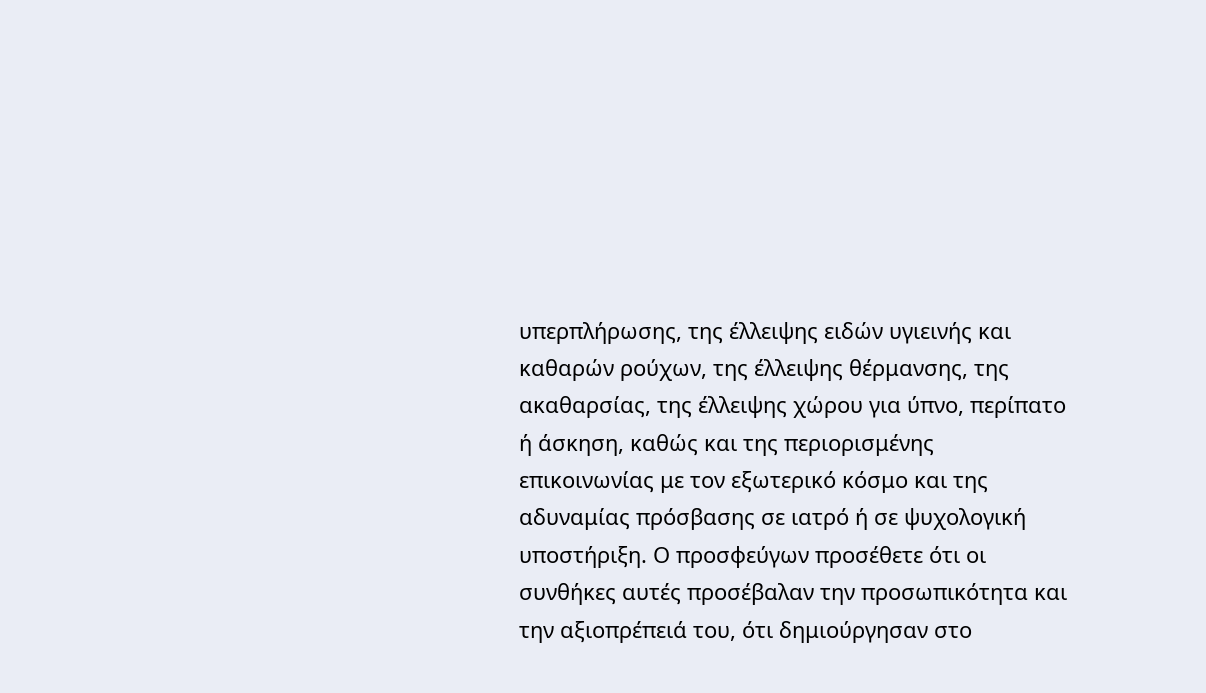υπερπλήρωσης, της έλλειψης ειδών υγιεινής και καθαρών ρούχων, της έλλειψης θέρμανσης, της ακαθαρσίας, της έλλειψης χώρου για ύπνο, περίπατο ή άσκηση, καθώς και της περιορισμένης επικοινωνίας με τον εξωτερικό κόσμο και της αδυναμίας πρόσβασης σε ιατρό ή σε ψυχολογική υποστήριξη. Ο προσφεύγων προσέθετε ότι οι συνθήκες αυτές προσέβαλαν την προσωπικότητα και την αξιοπρέπειά του, ότι δημιούργησαν στο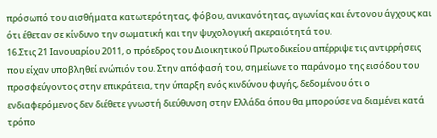πρόσωπό του αισθήματα κατωτερότητας, φόβου, ανικανότητας, αγωνίας και έντονου άγχους και ότι έθεταν σε κίνδυνο την σωματική και την ψυχολογική ακεραιότητά του.
16.Στις 21 Ιανουαρίου 2011, ο πρόεδρος του Διοικητικού Πρωτοδικείου απέρριψε τις αντιρρήσεις που είχαν υποβληθεί ενώπιόν του. Στην απόφασή του, σημείωνε το παράνομο της εισόδου του προσφεύγοντος στην επικράτεια, την ύπαρξη ενός κινδύνου φυγής, δεδομένου ότι ο ενδιαφερόμενος δεν διέθετε γνωστή διεύθυνση στην Ελλάδα όπου θα μπορούσε να διαμένει κατά τρόπο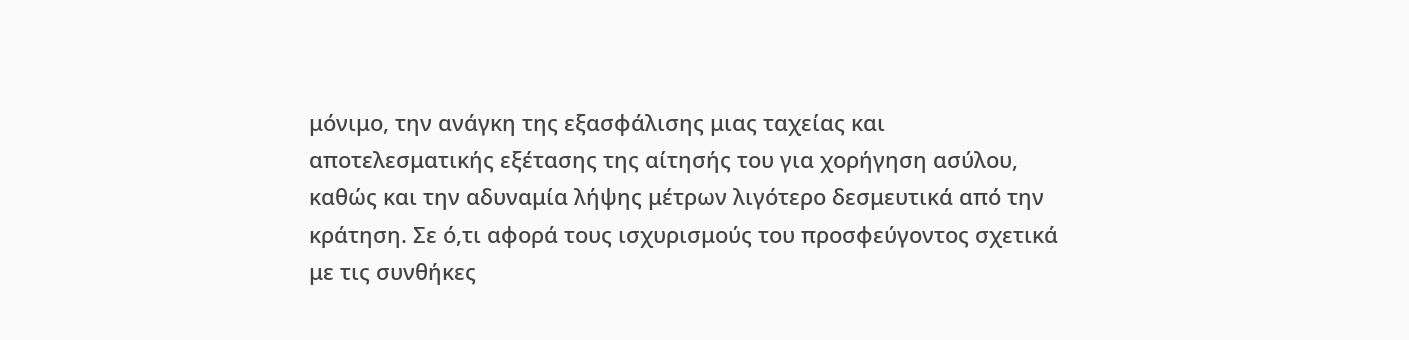μόνιμο, την ανάγκη της εξασφάλισης μιας ταχείας και αποτελεσματικής εξέτασης της αίτησής του για χορήγηση ασύλου, καθώς και την αδυναμία λήψης μέτρων λιγότερο δεσμευτικά από την κράτηση. Σε ό,τι αφορά τους ισχυρισμούς του προσφεύγοντος σχετικά με τις συνθήκες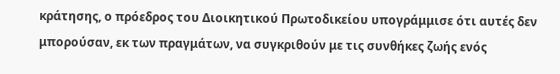κράτησης, ο πρόεδρος του Διοικητικού Πρωτοδικείου υπογράμμισε ότι αυτές δεν μπορούσαν, εκ των πραγμάτων, να συγκριθούν με τις συνθήκες ζωής ενός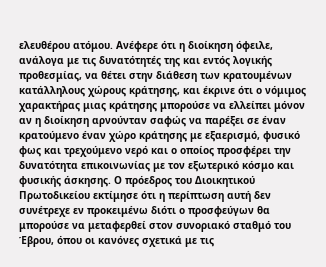ελευθέρου ατόμου. Ανέφερε ότι η διοίκηση όφειλε, ανάλογα με τις δυνατότητές της και εντός λογικής προθεσμίας, να θέτει στην διάθεση των κρατουμένων κατάλληλους χώρους κράτησης, και έκρινε ότι ο νόμιμος χαρακτήρας μιας κράτησης μπορούσε να ελλείπει μόνον αν η διοίκηση αρνούνταν σαφώς να παρέξει σε έναν κρατούμενο έναν χώρο κράτησης με εξαερισμό, φυσικό φως και τρεχούμενο νερό και ο οποίος προσφέρει την δυνατότητα επικοινωνίας με τον εξωτερικό κόσμο και φυσικής άσκησης. Ο πρόεδρος του Διοικητικού Πρωτοδικείου εκτίμησε ότι η περίπτωση αυτή δεν συνέτρεχε εν προκειμένω διότι ο προσφεύγων θα μπορούσε να μεταφερθεί στον συνοριακό σταθμό του Έβρου, όπου οι κανόνες σχετικά με τις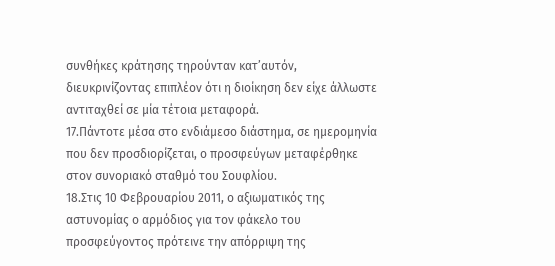συνθήκες κράτησης τηρούνταν κατ’αυτόν, διευκρινίζοντας επιπλέον ότι η διοίκηση δεν είχε άλλωστε αντιταχθεί σε μία τέτοια μεταφορά.
17.Πάντοτε μέσα στο ενδιάμεσο διάστημα, σε ημερομηνία που δεν προσδιορίζεται, ο προσφεύγων μεταφέρθηκε στον συνοριακό σταθμό του Σουφλίου.
18.Στις 10 Φεβρουαρίου 2011, ο αξιωματικός της αστυνομίας ο αρμόδιος για τον φάκελο του προσφεύγοντος πρότεινε την απόρριψη της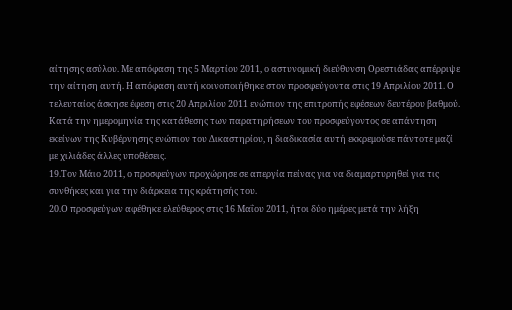αίτησης ασύλου. Με απόφαση της 5 Μαρτίου 2011, ο αστυνομική διεύθυνση Ορεστιάδας απέρριψε την αίτηση αυτή. Η απόφαση αυτή κοινοποιήθηκε στον προσφεύγοντα στις 19 Απριλίου 2011. Ο τελευταίος άσκησε έφεση στις 20 Απριλίου 2011 ενώπιον της επιτροπής εφέσεων δευτέρου βαθμού.
Κατά την ημερομηνία της κατάθεσης των παρατηρήσεων του προσφεύγοντος σε απάντηση εκείνων της Κυβέρνησης ενώπιον του Δικαστηρίου, η διαδικασία αυτή εκκρεμούσε πάντοτε μαζί με χιλιάδες άλλες υποθέσεις.
19.Τον Μάιο 2011, ο προσφεύγων προχώρησε σε απεργία πείνας για να διαμαρτυρηθεί για τις συνθήκες και για την διάρκεια της κράτησής του.
20.Ο προσφεύγων αφέθηκε ελεύθερος στις 16 Μαΐου 2011, ήτοι δύο ημέρες μετά την λήξη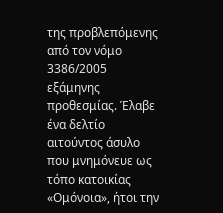της προβλεπόμενης από τον νόμο 3386/2005 εξάμηνης προθεσμίας. Έλαβε ένα δελτίο αιτούντος άσυλο που μνημόνευε ως τόπο κατοικίας «Ομόνοια», ήτοι την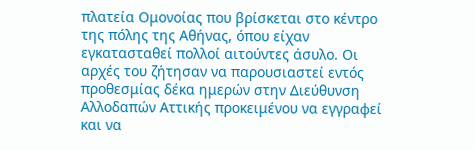πλατεία Ομονοίας που βρίσκεται στο κέντρο της πόλης της Αθήνας, όπου είχαν εγκατασταθεί πολλοί αιτούντες άσυλο. Οι αρχές του ζήτησαν να παρουσιαστεί εντός προθεσμίας δέκα ημερών στην Διεύθυνση Αλλοδαπών Αττικής προκειμένου να εγγραφεί και να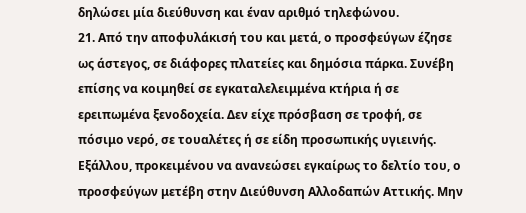δηλώσει μία διεύθυνση και έναν αριθμό τηλεφώνου.
21. Από την αποφυλάκισή του και μετά, ο προσφεύγων έζησε ως άστεγος, σε διάφορες πλατείες και δημόσια πάρκα. Συνέβη επίσης να κοιμηθεί σε εγκαταλελειμμένα κτήρια ή σε ερειπωμένα ξενοδοχεία. Δεν είχε πρόσβαση σε τροφή, σε πόσιμο νερό, σε τουαλέτες ή σε είδη προσωπικής υγιεινής.
Εξάλλου, προκειμένου να ανανεώσει εγκαίρως το δελτίο του, ο προσφεύγων μετέβη στην Διεύθυνση Αλλοδαπών Αττικής. Μην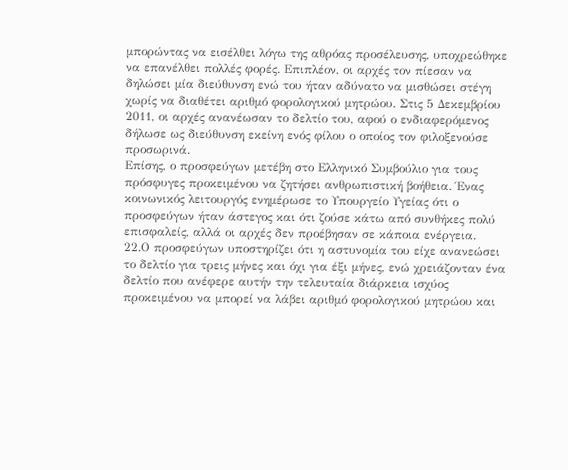μπορώντας να εισέλθει λόγω της αθρόας προσέλευσης, υποχρεώθηκε να επανέλθει πολλές φορές. Επιπλέον, οι αρχές τον πίεσαν να δηλώσει μία διεύθυνση ενώ του ήταν αδύνατο να μισθώσει στέγη χωρίς να διαθέτει αριθμό φορολογικού μητρώου. Στις 5 Δεκεμβρίου 2011, οι αρχές ανανέωσαν το δελτίο του, αφού ο ενδιαφερόμενος δήλωσε ως διεύθυνση εκείνη ενός φίλου ο οποίος τον φιλοξενούσε προσωρινά.
Επίσης, ο προσφεύγων μετέβη στο Ελληνικό Συμβούλιο για τους πρόσφυγες προκειμένου να ζητήσει ανθρωπιστική βοήθεια. Ένας κοινωνικός λειτουργός ενημέρωσε το Υπουργείο Υγείας ότι ο προσφεύγων ήταν άστεγος και ότι ζούσε κάτω από συνθήκες πολύ επισφαλείς, αλλά οι αρχές δεν προέβησαν σε κάποια ενέργεια.
22.Ο προσφεύγων υποστηρίζει ότι η αστυνομία του είχε ανανεώσει το δελτίο για τρεις μήνες και όχι για έξι μήνες, ενώ χρειάζονταν ένα δελτίο που ανέφερε αυτήν την τελευταία διάρκεια ισχύος προκειμένου να μπορεί να λάβει αριθμό φορολογικού μητρώου και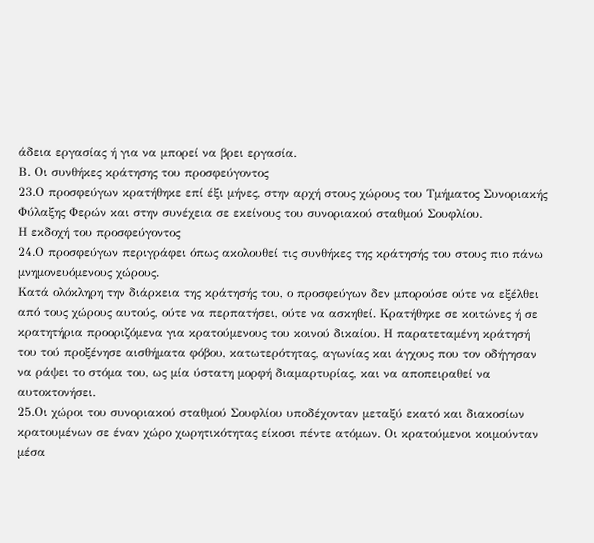άδεια εργασίας ή για να μπορεί να βρει εργασία.
Β. Οι συνθήκες κράτησης του προσφεύγοντος
23.Ο προσφεύγων κρατήθηκε επί έξι μήνες, στην αρχή στους χώρους του Τμήματος Συνοριακής Φύλαξης Φερών και στην συνέχεια σε εκείνους του συνοριακού σταθμού Σουφλίου.
Η εκδοχή του προσφεύγοντος
24.Ο προσφεύγων περιγράφει όπως ακολουθεί τις συνθήκες της κράτησής του στους πιο πάνω μνημονευόμενους χώρους.
Κατά ολόκληρη την διάρκεια της κράτησής του, ο προσφεύγων δεν μπορούσε ούτε να εξέλθει από τους χώρους αυτούς, ούτε να περπατήσει, ούτε να ασκηθεί. Κρατήθηκε σε κοιτώνες ή σε κρατητήρια προοριζόμενα για κρατούμενους του κοινού δικαίου. Η παρατεταμένη κράτησή του τού προξένησε αισθήματα φόβου, κατωτερότητας, αγωνίας και άγχους που τον οδήγησαν να ράψει το στόμα του, ως μία ύστατη μορφή διαμαρτυρίας, και να αποπειραθεί να αυτοκτονήσει.
25.Οι χώροι του συνοριακού σταθμού Σουφλίου υποδέχονταν μεταξύ εκατό και διακοσίων κρατουμένων σε έναν χώρο χωρητικότητας είκοσι πέντε ατόμων. Οι κρατούμενοι κοιμούνταν μέσα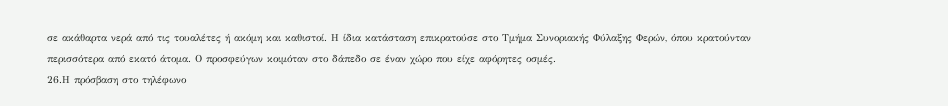σε ακάθαρτα νερά από τις τουαλέτες ή ακόμη και καθιστοί. Η ίδια κατάσταση επικρατούσε στο Τμήμα Συνοριακής Φύλαξης Φερών, όπου κρατούνταν περισσότερα από εκατό άτομα. Ο προσφεύγων κοιμόταν στο δάπεδο σε έναν χώρο που είχε αφόρητες οσμές.
26.Η πρόσβαση στο τηλέφωνο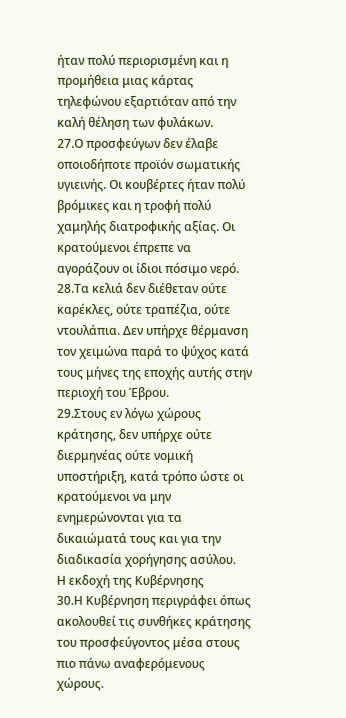ήταν πολύ περιορισμένη και η προμήθεια μιας κάρτας τηλεφώνου εξαρτιόταν από την καλή θέληση των φυλάκων.
27.Ο προσφεύγων δεν έλαβε οποιοδήποτε προϊόν σωματικής υγιεινής. Οι κουβέρτες ήταν πολύ βρόμικες και η τροφή πολύ χαμηλής διατροφικής αξίας. Οι κρατούμενοι έπρεπε να αγοράζουν οι ίδιοι πόσιμο νερό.
28.Τα κελιά δεν διέθεταν ούτε καρέκλες, ούτε τραπέζια, ούτε ντουλάπια. Δεν υπήρχε θέρμανση τον χειμώνα παρά το ψύχος κατά τους μήνες της εποχής αυτής στην περιοχή του Έβρου.
29.Στους εν λόγω χώρους κράτησης, δεν υπήρχε ούτε διερμηνέας ούτε νομική υποστήριξη, κατά τρόπο ώστε οι κρατούμενοι να μην ενημερώνονται για τα δικαιώματά τους και για την διαδικασία χορήγησης ασύλου.
Η εκδοχή της Κυβέρνησης
30.Η Κυβέρνηση περιγράφει όπως ακολουθεί τις συνθήκες κράτησης του προσφεύγοντος μέσα στους πιο πάνω αναφερόμενους χώρους.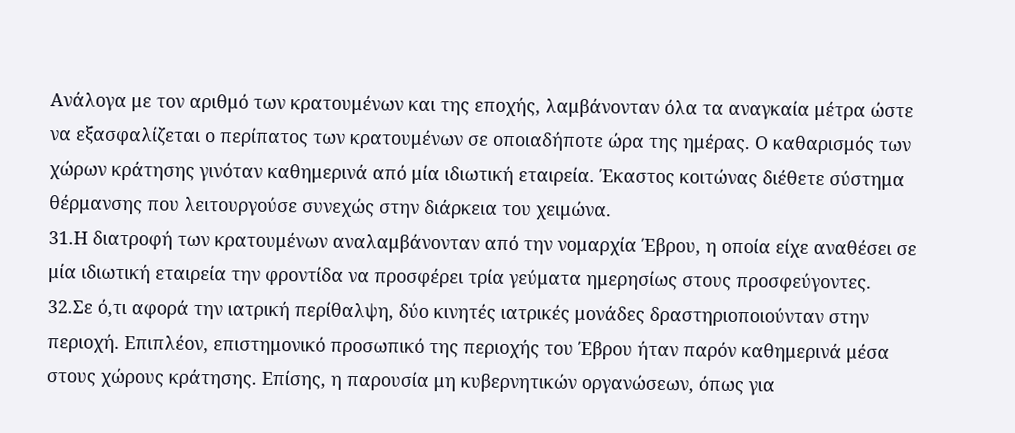Ανάλογα με τον αριθμό των κρατουμένων και της εποχής, λαμβάνονταν όλα τα αναγκαία μέτρα ώστε να εξασφαλίζεται ο περίπατος των κρατουμένων σε οποιαδήποτε ώρα της ημέρας. Ο καθαρισμός των χώρων κράτησης γινόταν καθημερινά από μία ιδιωτική εταιρεία. Έκαστος κοιτώνας διέθετε σύστημα θέρμανσης που λειτουργούσε συνεχώς στην διάρκεια του χειμώνα.
31.Η διατροφή των κρατουμένων αναλαμβάνονταν από την νομαρχία Έβρου, η οποία είχε αναθέσει σε μία ιδιωτική εταιρεία την φροντίδα να προσφέρει τρία γεύματα ημερησίως στους προσφεύγοντες.
32.Σε ό,τι αφορά την ιατρική περίθαλψη, δύο κινητές ιατρικές μονάδες δραστηριοποιούνταν στην περιοχή. Επιπλέον, επιστημονικό προσωπικό της περιοχής του Έβρου ήταν παρόν καθημερινά μέσα στους χώρους κράτησης. Επίσης, η παρουσία μη κυβερνητικών οργανώσεων, όπως για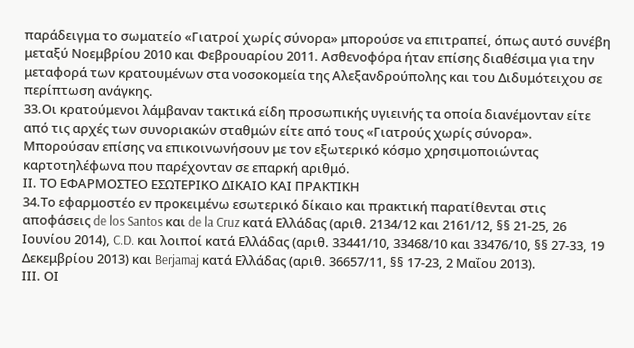παράδειγμα το σωματείο «Γιατροί χωρίς σύνορα» μπορούσε να επιτραπεί, όπως αυτό συνέβη μεταξύ Νοεμβρίου 2010 και Φεβρουαρίου 2011. Ασθενοφόρα ήταν επίσης διαθέσιμα για την μεταφορά των κρατουμένων στα νοσοκομεία της Αλεξανδρούπολης και του Διδυμότειχου σε περίπτωση ανάγκης.
33.Οι κρατούμενοι λάμβαναν τακτικά είδη προσωπικής υγιεινής τα οποία διανέμονταν είτε από τις αρχές των συνοριακών σταθμών είτε από τους «Γιατρούς χωρίς σύνορα». Μπορούσαν επίσης να επικοινωνήσουν με τον εξωτερικό κόσμο χρησιμοποιώντας καρτοτηλέφωνα που παρέχονταν σε επαρκή αριθμό.
ΙΙ. ΤΟ ΕΦΑΡΜΟΣΤΕΟ ΕΣΩΤΕΡΙΚΟ ΔΙΚΑΙΟ ΚΑΙ ΠΡΑΚΤΙΚΗ
34.Το εφαρμοστέο εν προκειμένω εσωτερικό δίκαιο και πρακτική παρατίθενται στις αποφάσεις de los Santos και de la Cruz κατά Ελλάδας (αριθ. 2134/12 και 2161/12, §§ 21-25, 26 Ιουνίου 2014), C.D. και λοιποί κατά Ελλάδας (αριθ. 33441/10, 33468/10 και 33476/10, §§ 27-33, 19 Δεκεμβρίου 2013) και Berjamaj κατά Ελλάδας (αριθ. 36657/11, §§ 17-23, 2 Μαΐου 2013).
ΙΙΙ. ΟΙ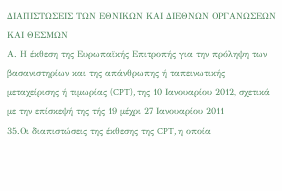ΔΙΑΠΙΣΤΩΣΕΙΣ ΤΩΝ ΕΘΝΙΚΩΝ ΚΑΙ ΔΙΕΘΝΩΝ ΟΡΓΑΝΩΣΕΩΝ ΚΑΙ ΘΕΣΜΩΝ
Α. Η έκθεση της Ευρωπαϊκής Επιτροπής για την πρόληψη των βασανιστηρίων και της απάνθρωπης ή ταπεινωτικής μεταχείρισης ή τιμωρίας (CPT), της 10 Ιανουαρίου 2012, σχετικά με την επίσκεψή της τής 19 μέχρι 27 Ιανουαρίου 2011
35.Οι διαπιστώσεις της έκθεσης της CPT, η οποία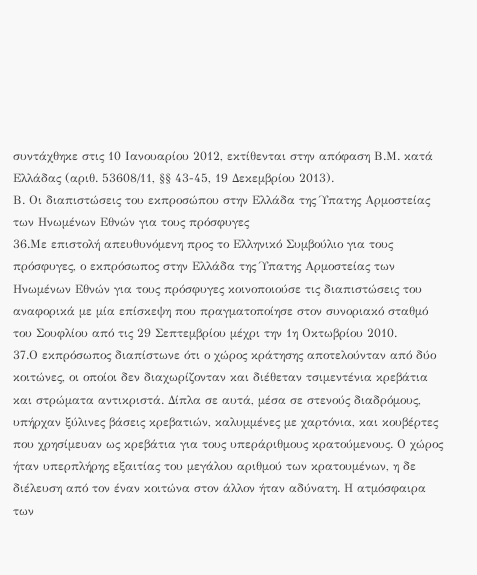συντάχθηκε στις 10 Ιανουαρίου 2012, εκτίθενται στην απόφαση Β.Μ. κατά Ελλάδας (αριθ. 53608/11, §§ 43-45, 19 Δεκεμβρίου 2013).
Β. Οι διαπιστώσεις του εκπροσώπου στην Ελλάδα της Ύπατης Αρμοστείας των Ηνωμένων Εθνών για τους πρόσφυγες
36.Με επιστολή απευθυνόμενη προς το Ελληνικό Συμβούλιο για τους πρόσφυγες, ο εκπρόσωπος στην Ελλάδα της Ύπατης Αρμοστείας των Ηνωμένων Εθνών για τους πρόσφυγες κοινοποιούσε τις διαπιστώσεις του αναφορικά με μία επίσκεψη που πραγματοποίησε στον συνοριακό σταθμό του Σουφλίου από τις 29 Σεπτεμβρίου μέχρι την 1η Οκτωβρίου 2010.
37.Ο εκπρόσωπος διαπίστωνε ότι ο χώρος κράτησης αποτελούνταν από δύο κοιτώνες, οι οποίοι δεν διαχωρίζονταν και διέθεταν τσιμεντένια κρεβάτια και στρώματα αντικριστά. Δίπλα σε αυτά, μέσα σε στενούς διαδρόμους, υπήρχαν ξύλινες βάσεις κρεβατιών, καλυμμένες με χαρτόνια, και κουβέρτες που χρησίμευαν ως κρεβάτια για τους υπεράριθμους κρατούμενους. Ο χώρος ήταν υπερπλήρης εξαιτίας του μεγάλου αριθμού των κρατουμένων, η δε διέλευση από τον έναν κοιτώνα στον άλλον ήταν αδύνατη. Η ατμόσφαιρα των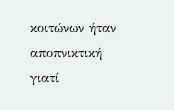κοιτώνων ήταν αποπνικτική γιατί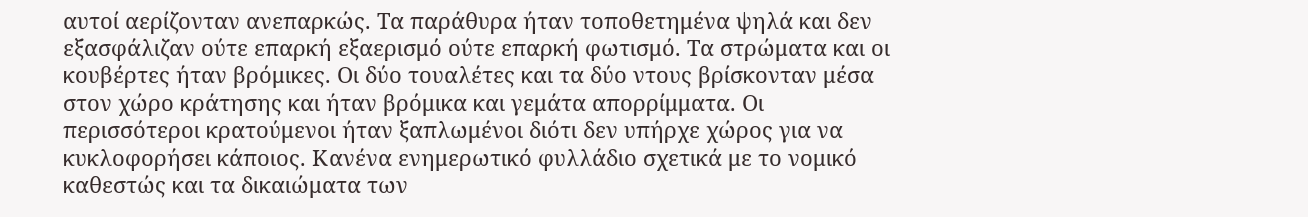αυτοί αερίζονταν ανεπαρκώς. Τα παράθυρα ήταν τοποθετημένα ψηλά και δεν εξασφάλιζαν ούτε επαρκή εξαερισμό ούτε επαρκή φωτισμό. Τα στρώματα και οι κουβέρτες ήταν βρόμικες. Οι δύο τουαλέτες και τα δύο ντους βρίσκονταν μέσα στον χώρο κράτησης και ήταν βρόμικα και γεμάτα απορρίμματα. Οι περισσότεροι κρατούμενοι ήταν ξαπλωμένοι διότι δεν υπήρχε χώρος για να κυκλοφορήσει κάποιος. Κανένα ενημερωτικό φυλλάδιο σχετικά με το νομικό καθεστώς και τα δικαιώματα των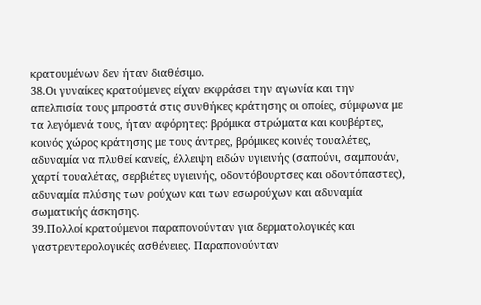κρατουμένων δεν ήταν διαθέσιμο.
38.Οι γυναίκες κρατούμενες είχαν εκφράσει την αγωνία και την απελπισία τους μπροστά στις συνθήκες κράτησης οι οποίες, σύμφωνα με τα λεγόμενά τους, ήταν αφόρητες: βρόμικα στρώματα και κουβέρτες, κοινός χώρος κράτησης με τους άντρες, βρόμικες κοινές τουαλέτες, αδυναμία να πλυθεί κανείς, έλλειψη ειδών υγιεινής (σαπούνι, σαμπουάν, χαρτί τουαλέτας, σερβιέτες υγιεινής, οδοντόβουρτσες και οδοντόπαστες), αδυναμία πλύσης των ρούχων και των εσωρούχων και αδυναμία σωματικής άσκησης.
39.Πολλοί κρατούμενοι παραπονούνταν για δερματολογικές και γαστρεντερολογικές ασθένειες. Παραπονούνταν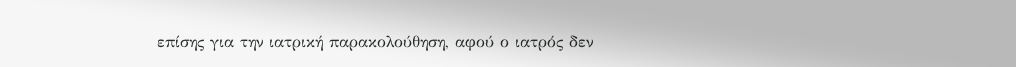επίσης για την ιατρική παρακολούθηση, αφού ο ιατρός δεν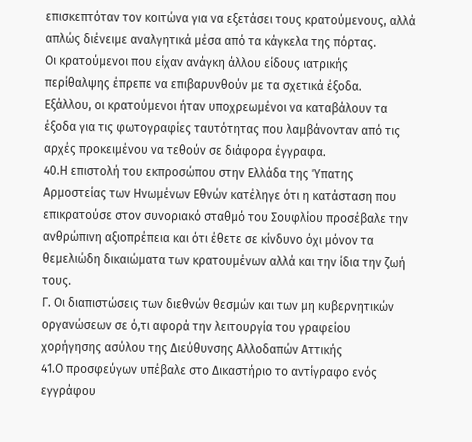επισκεπτόταν τον κοιτώνα για να εξετάσει τους κρατούμενους, αλλά απλώς διένειμε αναλγητικά μέσα από τα κάγκελα της πόρτας.
Οι κρατούμενοι που είχαν ανάγκη άλλου είδους ιατρικής περίθαλψης έπρεπε να επιβαρυνθούν με τα σχετικά έξοδα.
Εξάλλου, οι κρατούμενοι ήταν υποχρεωμένοι να καταβάλουν τα έξοδα για τις φωτογραφίες ταυτότητας που λαμβάνονταν από τις αρχές προκειμένου να τεθούν σε διάφορα έγγραφα.
40.Η επιστολή του εκπροσώπου στην Ελλάδα της Ύπατης Αρμοστείας των Ηνωμένων Εθνών κατέληγε ότι η κατάσταση που επικρατούσε στον συνοριακό σταθμό του Σουφλίου προσέβαλε την ανθρώπινη αξιοπρέπεια και ότι έθετε σε κίνδυνο όχι μόνον τα θεμελιώδη δικαιώματα των κρατουμένων αλλά και την ίδια την ζωή τους.
Γ. Οι διαπιστώσεις των διεθνών θεσμών και των μη κυβερνητικών οργανώσεων σε ό,τι αφορά την λειτουργία του γραφείου χορήγησης ασύλου της Διεύθυνσης Αλλοδαπών Αττικής
41.Ο προσφεύγων υπέβαλε στο Δικαστήριο το αντίγραφο ενός εγγράφου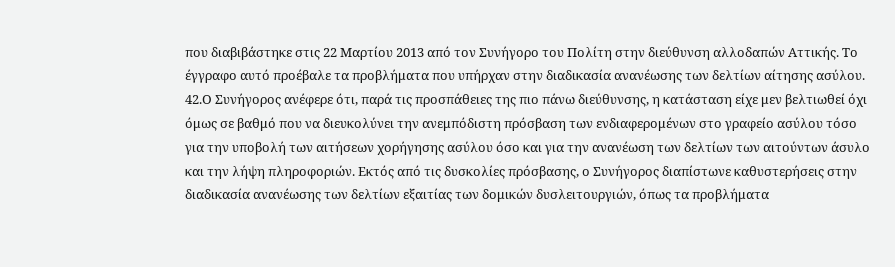που διαβιβάστηκε στις 22 Μαρτίου 2013 από τον Συνήγορο του Πολίτη στην διεύθυνση αλλοδαπών Αττικής. Το έγγραφο αυτό προέβαλε τα προβλήματα που υπήρχαν στην διαδικασία ανανέωσης των δελτίων αίτησης ασύλου.
42.Ο Συνήγορος ανέφερε ότι, παρά τις προσπάθειες της πιο πάνω διεύθυνσης, η κατάσταση είχε μεν βελτιωθεί όχι όμως σε βαθμό που να διευκολύνει την ανεμπόδιστη πρόσβαση των ενδιαφερομένων στο γραφείο ασύλου τόσο για την υποβολή των αιτήσεων χορήγησης ασύλου όσο και για την ανανέωση των δελτίων των αιτούντων άσυλο και την λήψη πληροφοριών. Εκτός από τις δυσκολίες πρόσβασης, ο Συνήγορος διαπίστωνε καθυστερήσεις στην διαδικασία ανανέωσης των δελτίων εξαιτίας των δομικών δυσλειτουργιών, όπως τα προβλήματα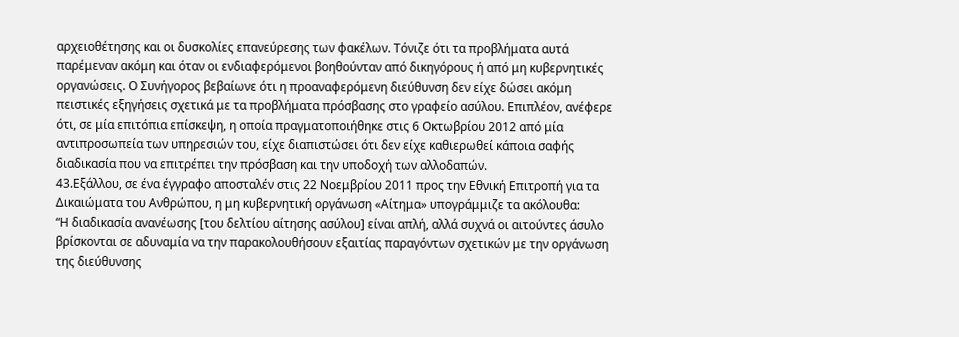αρχειοθέτησης και οι δυσκολίες επανεύρεσης των φακέλων. Τόνιζε ότι τα προβλήματα αυτά παρέμεναν ακόμη και όταν οι ενδιαφερόμενοι βοηθούνταν από δικηγόρους ή από μη κυβερνητικές οργανώσεις. Ο Συνήγορος βεβαίωνε ότι η προαναφερόμενη διεύθυνση δεν είχε δώσει ακόμη πειστικές εξηγήσεις σχετικά με τα προβλήματα πρόσβασης στο γραφείο ασύλου. Επιπλέον, ανέφερε ότι, σε μία επιτόπια επίσκεψη, η οποία πραγματοποιήθηκε στις 6 Οκτωβρίου 2012 από μία αντιπροσωπεία των υπηρεσιών του, είχε διαπιστώσει ότι δεν είχε καθιερωθεί κάποια σαφής διαδικασία που να επιτρέπει την πρόσβαση και την υποδοχή των αλλοδαπών.
43.Εξάλλου, σε ένα έγγραφο αποσταλέν στις 22 Νοεμβρίου 2011 προς την Εθνική Επιτροπή για τα Δικαιώματα του Ανθρώπου, η μη κυβερνητική οργάνωση «Αίτημα» υπογράμμιζε τα ακόλουθα:
“Η διαδικασία ανανέωσης [του δελτίου αίτησης ασύλου] είναι απλή, αλλά συχνά οι αιτούντες άσυλο βρίσκονται σε αδυναμία να την παρακολουθήσουν εξαιτίας παραγόντων σχετικών με την οργάνωση της διεύθυνσης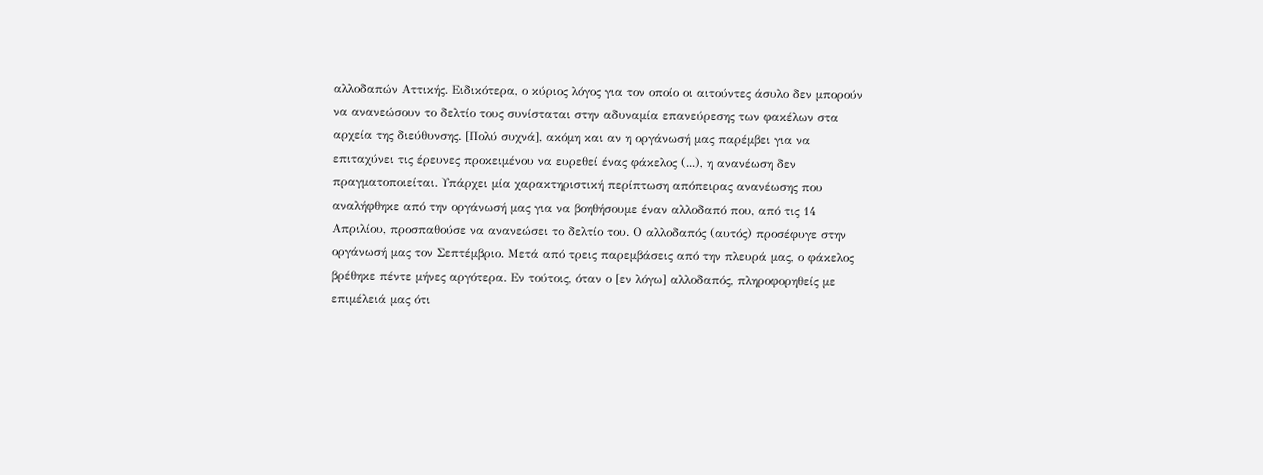αλλοδαπών Αττικής. Ειδικότερα, ο κύριος λόγος για τον οποίο οι αιτούντες άσυλο δεν μπορούν να ανανεώσουν το δελτίο τους συνίσταται στην αδυναμία επανεύρεσης των φακέλων στα αρχεία της διεύθυνσης. [Πολύ συχνά], ακόμη και αν η οργάνωσή μας παρέμβει για να επιταχύνει τις έρευνες προκειμένου να ευρεθεί ένας φάκελος (...), η ανανέωση δεν πραγματοποιείται. Υπάρχει μία χαρακτηριστική περίπτωση απόπειρας ανανέωσης που αναλήφθηκε από την οργάνωσή μας για να βοηθήσουμε έναν αλλοδαπό που, από τις 14 Απριλίου, προσπαθούσε να ανανεώσει το δελτίο του. Ο αλλοδαπός (αυτός) προσέφυγε στην οργάνωσή μας τον Σεπτέμβριο. Μετά από τρεις παρεμβάσεις από την πλευρά μας, ο φάκελος βρέθηκε πέντε μήνες αργότερα. Εν τούτοις, όταν ο [εν λόγω] αλλοδαπός, πληροφορηθείς με επιμέλειά μας ότι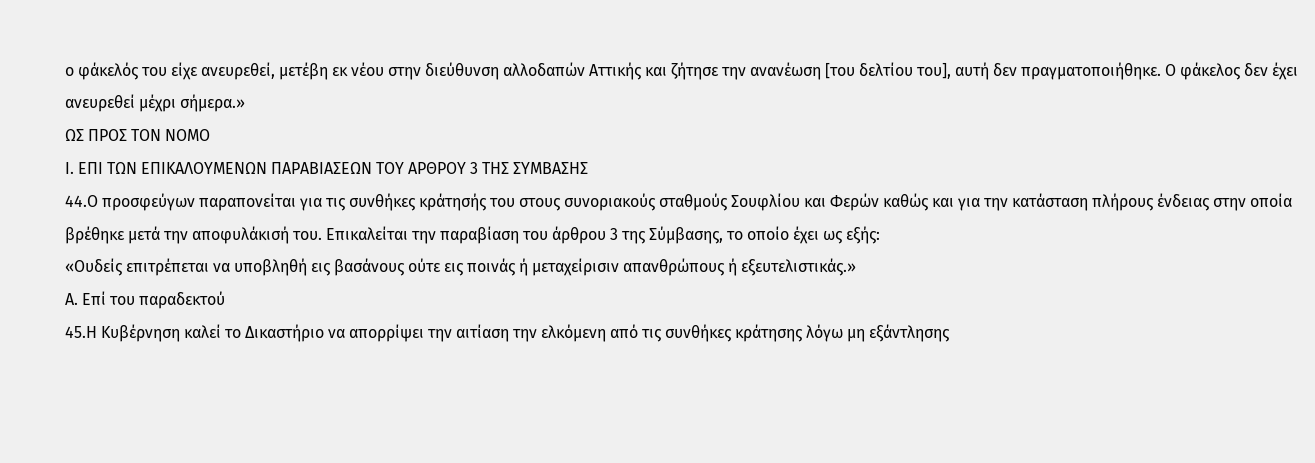ο φάκελός του είχε ανευρεθεί, μετέβη εκ νέου στην διεύθυνση αλλοδαπών Αττικής και ζήτησε την ανανέωση [του δελτίου του], αυτή δεν πραγματοποιήθηκε. Ο φάκελος δεν έχει ανευρεθεί μέχρι σήμερα.»
ΩΣ ΠΡΟΣ ΤΟΝ ΝΟΜΟ
Ι. ΕΠΙ ΤΩΝ ΕΠΙΚΑΛΟΥΜΕΝΩΝ ΠΑΡΑΒΙΑΣΕΩΝ ΤΟΥ ΑΡΘΡΟΥ 3 ΤΗΣ ΣΥΜΒΑΣΗΣ
44.Ο προσφεύγων παραπονείται για τις συνθήκες κράτησής του στους συνοριακούς σταθμούς Σουφλίου και Φερών καθώς και για την κατάσταση πλήρους ένδειας στην οποία βρέθηκε μετά την αποφυλάκισή του. Επικαλείται την παραβίαση του άρθρου 3 της Σύμβασης, το οποίο έχει ως εξής:
«Ουδείς επιτρέπεται να υποβληθή εις βασάνους ούτε εις ποινάς ή μεταχείρισιν απανθρώπους ή εξευτελιστικάς.»
Α. Επί του παραδεκτού
45.Η Κυβέρνηση καλεί το Δικαστήριο να απορρίψει την αιτίαση την ελκόμενη από τις συνθήκες κράτησης λόγω μη εξάντλησης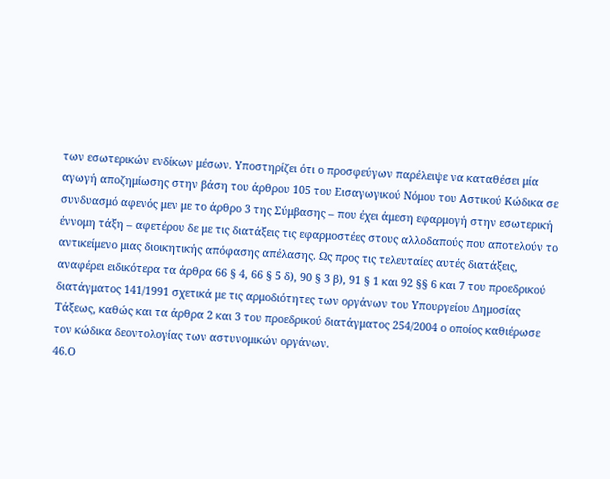των εσωτερικών ενδίκων μέσων. Υποστηρίζει ότι ο προσφεύγων παρέλειψε να καταθέσει μία αγωγή αποζημίωσης στην βάση του άρθρου 105 του Εισαγωγικού Νόμου του Αστικού Κώδικα σε συνδυασμό αφενός μεν με το άρθρο 3 της Σύμβασης – που έχει άμεση εφαρμογή στην εσωτερική έννομη τάξη – αφετέρου δε με τις διατάξεις τις εφαρμοστέες στους αλλοδαπούς που αποτελούν το αντικείμενο μιας διοικητικής απόφασης απέλασης. Ως προς τις τελευταίες αυτές διατάξεις, αναφέρει ειδικότερα τα άρθρα 66 § 4, 66 § 5 δ), 90 § 3 β), 91 § 1 και 92 §§ 6 και 7 του προεδρικού διατάγματος 141/1991 σχετικά με τις αρμοδιότητες των οργάνων του Υπουργείου Δημοσίας Τάξεως, καθώς και τα άρθρα 2 και 3 του προεδρικού διατάγματος 254/2004 ο οποίος καθιέρωσε τον κώδικα δεοντολογίας των αστυνομικών οργάνων.
46.Ο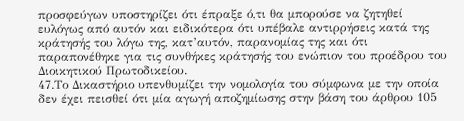προσφεύγων υποστηρίζει ότι έπραξε ό,τι θα μπορούσε να ζητηθεί ευλόγως από αυτόν και ειδικότερα ότι υπέβαλε αντιρρήσεις κατά της κράτησής του λόγω της, κατ’αυτόν, παρανομίας της και ότι παραπονέθηκε για τις συνθήκες κράτησής του ενώπιον του προέδρου του Διοικητικού Πρωτοδικείου.
47.Το Δικαστήριο υπενθυμίζει την νομολογία του σύμφωνα με την οποία δεν έχει πεισθεί ότι μία αγωγή αποζημίωσης στην βάση του άρθρου 105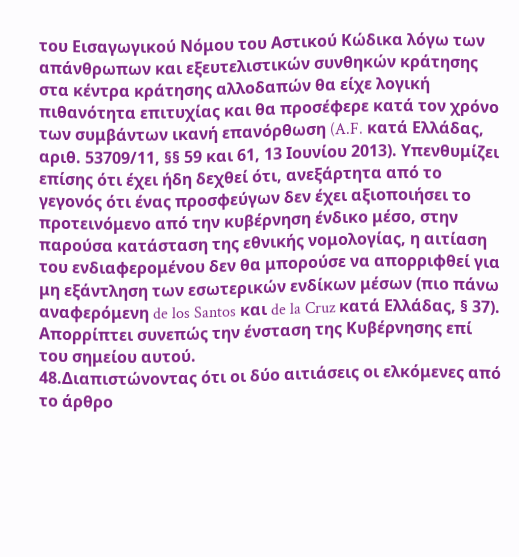του Εισαγωγικού Νόμου του Αστικού Κώδικα λόγω των απάνθρωπων και εξευτελιστικών συνθηκών κράτησης στα κέντρα κράτησης αλλοδαπών θα είχε λογική πιθανότητα επιτυχίας και θα προσέφερε κατά τον χρόνο των συμβάντων ικανή επανόρθωση (A.F. κατά Ελλάδας, αριθ. 53709/11, §§ 59 και 61, 13 Ιουνίου 2013). Υπενθυμίζει επίσης ότι έχει ήδη δεχθεί ότι, ανεξάρτητα από το γεγονός ότι ένας προσφεύγων δεν έχει αξιοποιήσει το προτεινόμενο από την κυβέρνηση ένδικο μέσο, στην παρούσα κατάσταση της εθνικής νομολογίας, η αιτίαση του ενδιαφερομένου δεν θα μπορούσε να απορριφθεί για μη εξάντληση των εσωτερικών ενδίκων μέσων (πιο πάνω αναφερόμενη de los Santos και de la Cruz κατά Ελλάδας, § 37). Απορρίπτει συνεπώς την ένσταση της Κυβέρνησης επί του σημείου αυτού.
48.Διαπιστώνοντας ότι οι δύο αιτιάσεις οι ελκόμενες από το άρθρο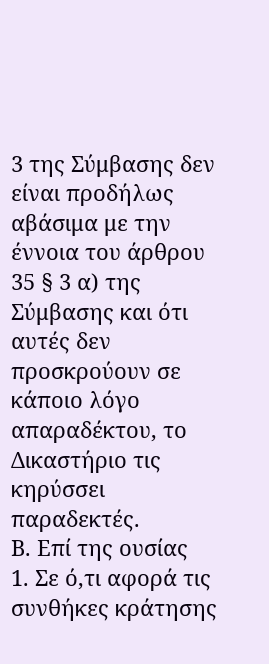3 της Σύμβασης δεν είναι προδήλως αβάσιμα με την έννοια του άρθρου 35 § 3 α) της Σύμβασης και ότι αυτές δεν προσκρούουν σε κάποιο λόγο απαραδέκτου, το Δικαστήριο τις κηρύσσει παραδεκτές.
Β. Επί της ουσίας
1. Σε ό,τι αφορά τις συνθήκες κράτησης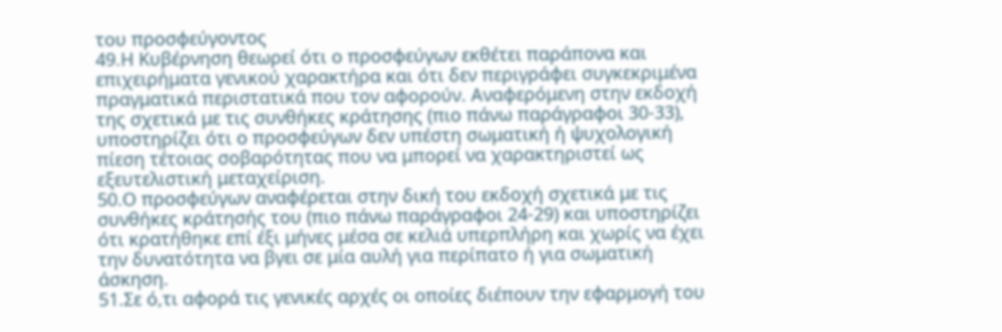του προσφεύγοντος
49.Η Κυβέρνηση θεωρεί ότι ο προσφεύγων εκθέτει παράπονα και επιχειρήματα γενικού χαρακτήρα και ότι δεν περιγράφει συγκεκριμένα πραγματικά περιστατικά που τον αφορούν. Αναφερόμενη στην εκδοχή της σχετικά με τις συνθήκες κράτησης (πιο πάνω παράγραφοι 30-33), υποστηρίζει ότι ο προσφεύγων δεν υπέστη σωματική ή ψυχολογική πίεση τέτοιας σοβαρότητας που να μπορεί να χαρακτηριστεί ως εξευτελιστική μεταχείριση.
50.Ο προσφεύγων αναφέρεται στην δική του εκδοχή σχετικά με τις συνθήκες κράτησής του (πιο πάνω παράγραφοι 24-29) και υποστηρίζει ότι κρατήθηκε επί έξι μήνες μέσα σε κελιά υπερπλήρη και χωρίς να έχει την δυνατότητα να βγει σε μία αυλή για περίπατο ή για σωματική άσκηση.
51.Σε ό,τι αφορά τις γενικές αρχές οι οποίες διέπουν την εφαρμογή του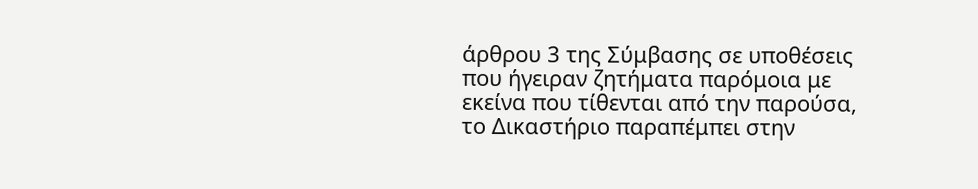άρθρου 3 της Σύμβασης σε υποθέσεις που ήγειραν ζητήματα παρόμοια με εκείνα που τίθενται από την παρούσα, το Δικαστήριο παραπέμπει στην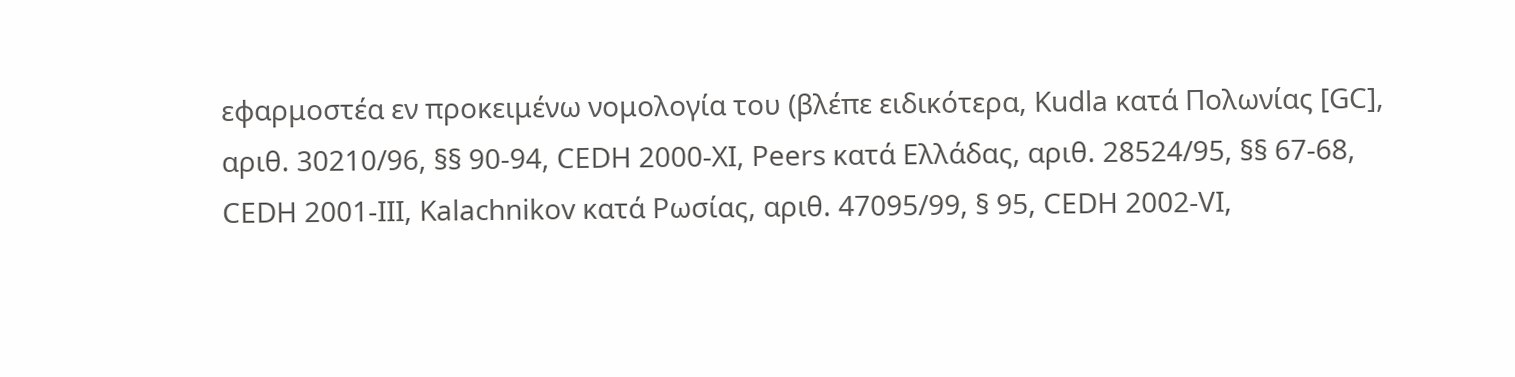εφαρμοστέα εν προκειμένω νομολογία του (βλέπε ειδικότερα, Kudla κατά Πολωνίας [GC], αριθ. 30210/96, §§ 90-94, CEDH 2000-XI, Peers κατά Ελλάδας, αριθ. 28524/95, §§ 67-68, CEDH 2001-III, Kalachnikov κατά Ρωσίας, αριθ. 47095/99, § 95, CEDH 2002-VI,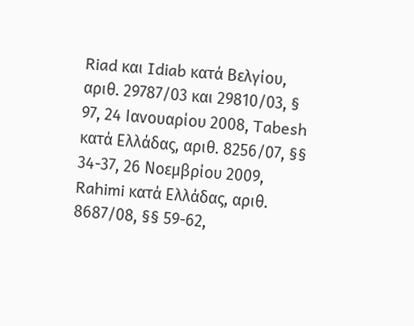Riad και Idiab κατά Βελγίου, αριθ. 29787/03 και 29810/03, § 97, 24 Ιανουαρίου 2008, Tabesh κατά Ελλάδας, αριθ. 8256/07, §§ 34-37, 26 Νοεμβρίου 2009, Rahimi κατά Ελλάδας, αριθ. 8687/08, §§ 59-62,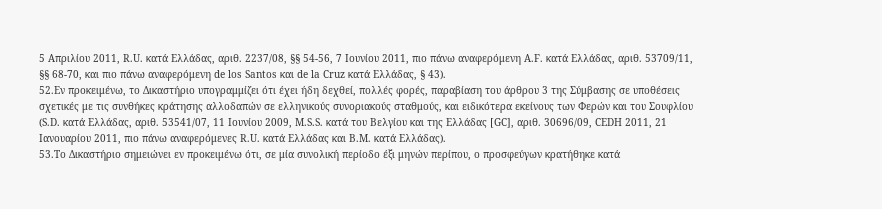5 Απριλίου 2011, R.U. κατά Ελλάδας, αριθ. 2237/08, §§ 54-56, 7 Ιουνίου 2011, πιο πάνω αναφερόμενη A.F. κατά Ελλάδας, αριθ. 53709/11, §§ 68-70, και πιο πάνω αναφερόμενη de los Santos και de la Cruz κατά Ελλάδας, § 43).
52.Εν προκειμένω, το Δικαστήριο υπογραμμίζει ότι έχει ήδη δεχθεί, πολλές φορές, παραβίαση του άρθρου 3 της Σύμβασης σε υποθέσεις σχετικές με τις συνθήκες κράτησης αλλοδαπών σε ελληνικούς συνοριακούς σταθμούς, και ειδικότερα εκείνους των Φερών και του Σουφλίου (S.D. κατά Ελλάδας, αριθ. 53541/07, 11 Ιουνίου 2009, M.S.S. κατά του Βελγίου και της Ελλάδας [GC], αριθ. 30696/09, CEDH 2011, 21 Ιανουαρίου 2011, πιο πάνω αναφερόμενες R.U. κατά Ελλάδας και Β.Μ. κατά Ελλάδας).
53.Το Δικαστήριο σημειώνει εν προκειμένω ότι, σε μία συνολική περίοδο έξι μηνών περίπου, ο προσφεύγων κρατήθηκε κατά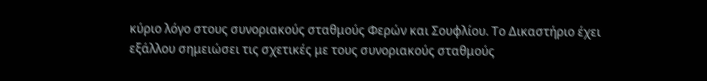κύριο λόγο στους συνοριακούς σταθμούς Φερών και Σουφλίου. Το Δικαστήριο έχει εξάλλου σημειώσει τις σχετικές με τους συνοριακούς σταθμούς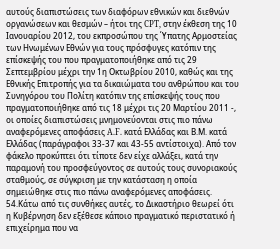αυτούς διαπιστώσεις των διαφόρων εθνικών και διεθνών οργανώσεων και θεσμών – ήτοι της CPT, στην έκθεση της 10 Ιανουαρίου 2012, του εκπροσώπου της Ύπατης Αρμοστείας των Ηνωμένων Εθνών για τους πρόσφυγες κατόπιν της επίσκεψής του που πραγματοποιήθηκε από τις 29 Σεπτεμβρίου μέχρι την 1η Οκτωβρίου 2010, καθώς και της Εθνικής Επιτροπής για τα δικαιώματα του ανθρώπου και του Συνηγόρου του Πολίτη κατόπιν της επίσκεψής τους που πραγματοποιήθηκε από τις 18 μέχρι τις 20 Μαρτίου 2011 -, οι οποίες διαπιστώσεις μνημονεύονται στις πιο πάνω αναφερόμενες αποφάσεις A.F. κατά Ελλάδας και Β.Μ. κατά Ελλάδας (παράγραφοι 33-37 και 43-55 αντίστοιχα). Από τον φάκελο προκύπτει ότι τίποτε δεν είχε αλλάξει, κατά την παραμονή του προσφεύγοντος σε αυτούς τους συνοριακούς σταθμούς, σε σύγκριση με την κατάσταση η οποία σημειώθηκε στις πιο πάνω αναφερόμενες αποφάσεις.
54.Κάτω από τις συνθήκες αυτές, το Δικαστήριο θεωρεί ότι η Κυβέρνηση δεν εξέθεσε κάποιο πραγματικό περιστατικό ή επιχείρημα που να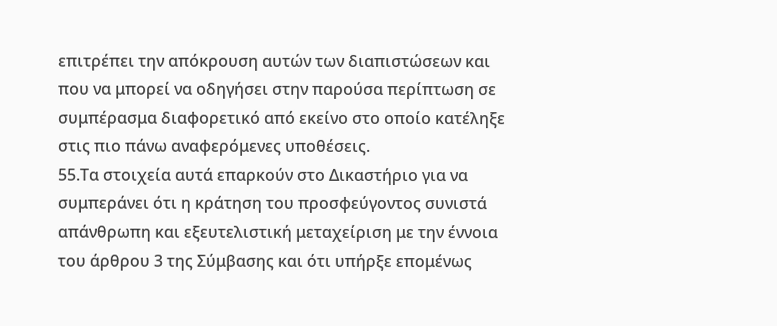επιτρέπει την απόκρουση αυτών των διαπιστώσεων και που να μπορεί να οδηγήσει στην παρούσα περίπτωση σε συμπέρασμα διαφορετικό από εκείνο στο οποίο κατέληξε στις πιο πάνω αναφερόμενες υποθέσεις.
55.Τα στοιχεία αυτά επαρκούν στο Δικαστήριο για να συμπεράνει ότι η κράτηση του προσφεύγοντος συνιστά απάνθρωπη και εξευτελιστική μεταχείριση με την έννοια του άρθρου 3 της Σύμβασης και ότι υπήρξε επομένως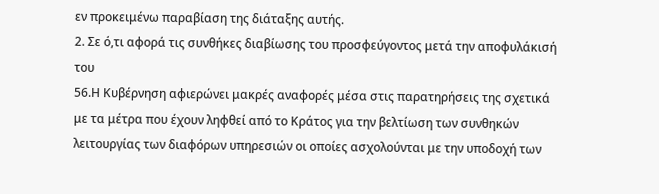εν προκειμένω παραβίαση της διάταξης αυτής.
2. Σε ό,τι αφορά τις συνθήκες διαβίωσης του προσφεύγοντος μετά την αποφυλάκισή του
56.Η Κυβέρνηση αφιερώνει μακρές αναφορές μέσα στις παρατηρήσεις της σχετικά με τα μέτρα που έχουν ληφθεί από το Κράτος για την βελτίωση των συνθηκών λειτουργίας των διαφόρων υπηρεσιών οι οποίες ασχολούνται με την υποδοχή των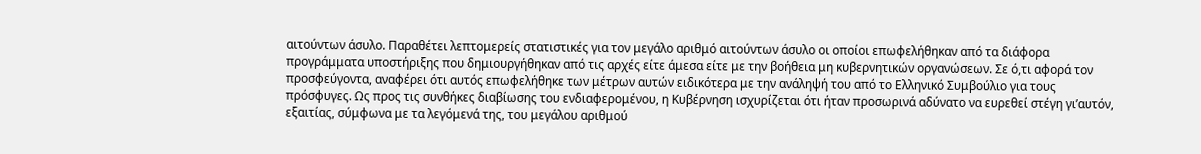αιτούντων άσυλο. Παραθέτει λεπτομερείς στατιστικές για τον μεγάλο αριθμό αιτούντων άσυλο οι οποίοι επωφελήθηκαν από τα διάφορα προγράμματα υποστήριξης που δημιουργήθηκαν από τις αρχές είτε άμεσα είτε με την βοήθεια μη κυβερνητικών οργανώσεων. Σε ό,τι αφορά τον προσφεύγοντα, αναφέρει ότι αυτός επωφελήθηκε των μέτρων αυτών ειδικότερα με την ανάληψή του από το Ελληνικό Συμβούλιο για τους πρόσφυγες. Ως προς τις συνθήκες διαβίωσης του ενδιαφερομένου, η Κυβέρνηση ισχυρίζεται ότι ήταν προσωρινά αδύνατο να ευρεθεί στέγη γι’αυτόν, εξαιτίας, σύμφωνα με τα λεγόμενά της, του μεγάλου αριθμού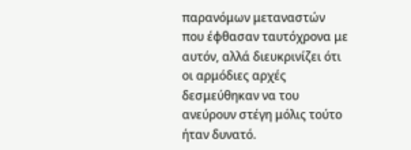παρανόμων μεταναστών που έφθασαν ταυτόχρονα με αυτόν, αλλά διευκρινίζει ότι οι αρμόδιες αρχές δεσμεύθηκαν να του ανεύρουν στέγη μόλις τούτο ήταν δυνατό.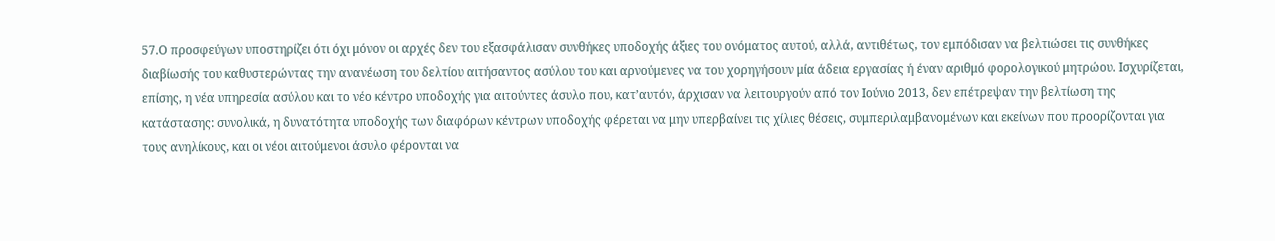57.Ο προσφεύγων υποστηρίζει ότι όχι μόνον οι αρχές δεν του εξασφάλισαν συνθήκες υποδοχής άξιες του ονόματος αυτού, αλλά, αντιθέτως, τον εμπόδισαν να βελτιώσει τις συνθήκες διαβίωσής του καθυστερώντας την ανανέωση του δελτίου αιτήσαντος ασύλου του και αρνούμενες να του χορηγήσουν μία άδεια εργασίας ή έναν αριθμό φορολογικού μητρώου. Ισχυρίζεται, επίσης, η νέα υπηρεσία ασύλου και το νέο κέντρο υποδοχής για αιτούντες άσυλο που, κατ’αυτόν, άρχισαν να λειτουργούν από τον Ιούνιο 2013, δεν επέτρεψαν την βελτίωση της κατάστασης: συνολικά, η δυνατότητα υποδοχής των διαφόρων κέντρων υποδοχής φέρεται να μην υπερβαίνει τις χίλιες θέσεις, συμπεριλαμβανομένων και εκείνων που προορίζονται για τους ανηλίκους, και οι νέοι αιτούμενοι άσυλο φέρονται να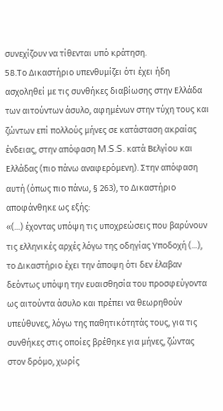συνεχίζουν να τίθενται υπό κράτηση.
58.Το Δικαστήριο υπενθυμίζει ότι έχει ήδη ασχοληθεί με τις συνθήκες διαβίωσης στην Ελλάδα των αιτούντων άσυλο, αφημένων στην τύχη τους και ζώντων επί πολλούς μήνες σε κατάσταση ακραίας ένδειας, στην απόφαση M.S.S. κατά Βελγίου και Ελλάδας (πιο πάνω αναφερόμενη). Στην απόφαση αυτή (όπως πιο πάνω, § 263), το Δικαστήριο αποφάνθηκε ως εξής:
«(...) έχοντας υπόψη τις υποχρεώσεις που βαρύνουν τις ελληνικές αρχές λόγω της οδηγίας Υποδοχή (...), το Δικαστήριο έχει την άποψη ότι δεν έλαβαν δεόντως υπόψη την ευαισθησία του προσφεύγοντα ως αιτούντα άσυλο και πρέπει να θεωρηθούν υπεύθυνες, λόγω της παθητικότητάς τους, για τις συνθήκες στις οποίες βρέθηκε για μήνες, ζώντας στον δρόμο, χωρίς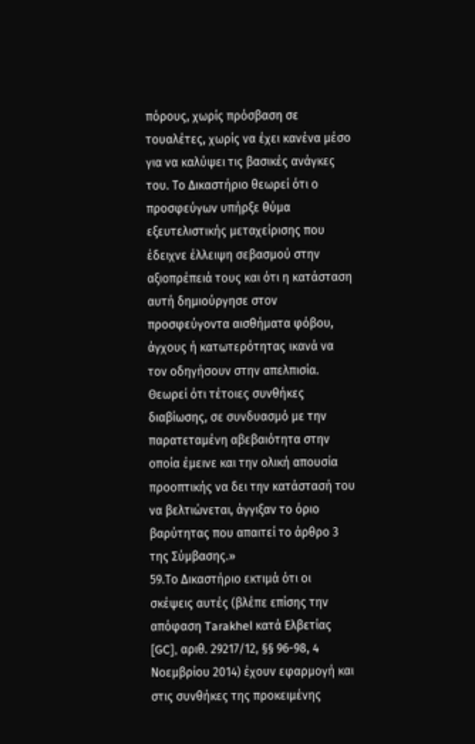πόρους, χωρίς πρόσβαση σε τουαλέτες, χωρίς να έχει κανένα μέσο για να καλύψει τις βασικές ανάγκες του. Το Δικαστήριο θεωρεί ότι ο προσφεύγων υπήρξε θύμα εξευτελιστικής μεταχείρισης που έδειχνε έλλειψη σεβασμού στην αξιοπρέπειά τους και ότι η κατάσταση αυτή δημιούργησε στον προσφεύγοντα αισθήματα φόβου, άγχους ή κατωτερότητας ικανά να τον οδηγήσουν στην απελπισία. Θεωρεί ότι τέτοιες συνθήκες διαβίωσης, σε συνδυασμό με την παρατεταμένη αβεβαιότητα στην οποία έμεινε και την ολική απουσία προοπτικής να δει την κατάστασή του να βελτιώνεται, άγγιξαν το όριο βαρύτητας που απαιτεί το άρθρο 3 της Σύμβασης.»
59.Το Δικαστήριο εκτιμά ότι οι σκέψεις αυτές (βλέπε επίσης την απόφαση Tarakhel κατά Ελβετίας [GC], αριθ. 29217/12, §§ 96-98, 4 Νοεμβρίου 2014) έχουν εφαρμογή και στις συνθήκες της προκειμένης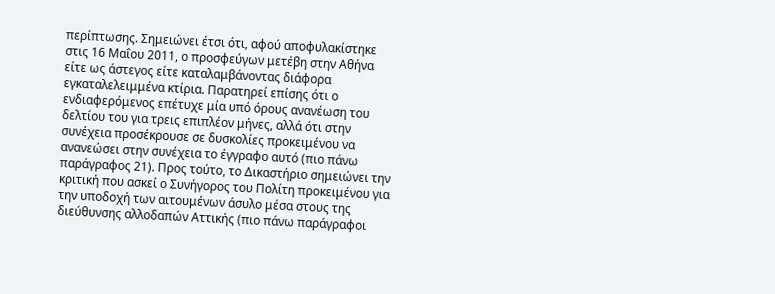περίπτωσης. Σημειώνει έτσι ότι, αφού αποφυλακίστηκε στις 16 Μαΐου 2011, ο προσφεύγων μετέβη στην Αθήνα είτε ως άστεγος είτε καταλαμβάνοντας διάφορα εγκαταλελειμμένα κτίρια. Παρατηρεί επίσης ότι ο ενδιαφερόμενος επέτυχε μία υπό όρους ανανέωση του δελτίου του για τρεις επιπλέον μήνες, αλλά ότι στην συνέχεια προσέκρουσε σε δυσκολίες προκειμένου να ανανεώσει στην συνέχεια το έγγραφο αυτό (πιο πάνω παράγραφος 21). Προς τούτο, το Δικαστήριο σημειώνει την κριτική που ασκεί ο Συνήγορος του Πολίτη προκειμένου για την υποδοχή των αιτουμένων άσυλο μέσα στους της διεύθυνσης αλλοδαπών Αττικής (πιο πάνω παράγραφοι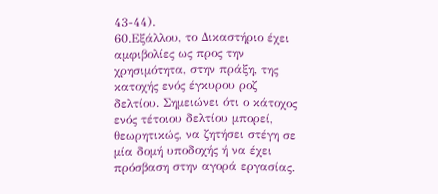43-44).
60.Εξάλλου, το Δικαστήριο έχει αμφιβολίες ως προς την χρησιμότητα, στην πράξη, της κατοχής ενός έγκυρου ροζ δελτίου. Σημειώνει ότι ο κάτοχος ενός τέτοιου δελτίου μπορεί, θεωρητικώς, να ζητήσει στέγη σε μία δομή υποδοχής ή να έχει πρόσβαση στην αγορά εργασίας.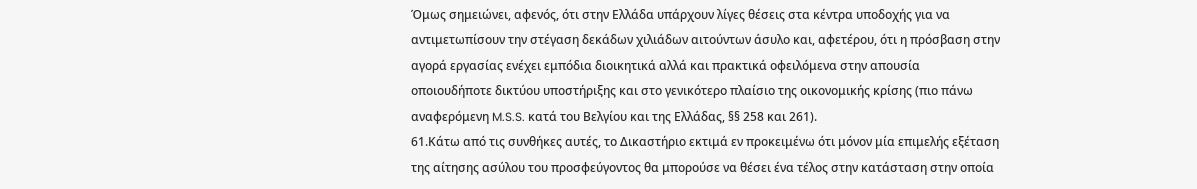Όμως σημειώνει, αφενός, ότι στην Ελλάδα υπάρχουν λίγες θέσεις στα κέντρα υποδοχής για να αντιμετωπίσουν την στέγαση δεκάδων χιλιάδων αιτούντων άσυλο και, αφετέρου, ότι η πρόσβαση στην αγορά εργασίας ενέχει εμπόδια διοικητικά αλλά και πρακτικά οφειλόμενα στην απουσία οποιουδήποτε δικτύου υποστήριξης και στο γενικότερο πλαίσιο της οικονομικής κρίσης (πιο πάνω αναφερόμενη M.S.S. κατά του Βελγίου και της Ελλάδας, §§ 258 και 261).
61.Κάτω από τις συνθήκες αυτές, το Δικαστήριο εκτιμά εν προκειμένω ότι μόνον μία επιμελής εξέταση της αίτησης ασύλου του προσφεύγοντος θα μπορούσε να θέσει ένα τέλος στην κατάσταση στην οποία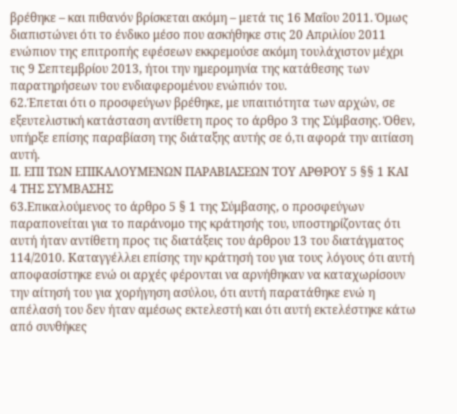βρέθηκε – και πιθανόν βρίσκεται ακόμη – μετά τις 16 Μαΐου 2011. Όμως διαπιστώνει ότι το ένδικο μέσο που ασκήθηκε στις 20 Απριλίου 2011 ενώπιον της επιτροπής εφέσεων εκκρεμούσε ακόμη τουλάχιστον μέχρι τις 9 Σεπτεμβρίου 2013, ήτοι την ημερομηνία της κατάθεσης των παρατηρήσεων του ενδιαφερομένου ενώπιόν του.
62.Έπεται ότι ο προσφεύγων βρέθηκε, με υπαιτιότητα των αρχών, σε εξευτελιστική κατάσταση αντίθετη προς το άρθρο 3 της Σύμβασης. Όθεν, υπήρξε επίσης παραβίαση της διάταξης αυτής σε ό,τι αφορά την αιτίαση αυτή.
ΙΙ. ΕΠΙ ΤΩΝ ΕΠΙΚΑΛΟΥΜΕΝΩΝ ΠΑΡΑΒΙΑΣΕΩΝ ΤΟΥ ΑΡΘΡΟΥ 5 §§ 1 ΚΑΙ 4 ΤΗΣ ΣΥΜΒΑΣΗΣ
63.Επικαλούμενος το άρθρο 5 § 1 της Σύμβασης, ο προσφεύγων παραπονείται για το παράνομο της κράτησής του, υποστηρίζοντας ότι αυτή ήταν αντίθετη προς τις διατάξεις του άρθρου 13 του διατάγματος 114/2010. Καταγγέλλει επίσης την κράτησή του για τους λόγους ότι αυτή αποφασίστηκε ενώ οι αρχές φέρονται να αρνήθηκαν να καταχωρίσουν την αίτησή του για χορήγηση ασύλου, ότι αυτή παρατάθηκε ενώ η απέλασή του δεν ήταν αμέσως εκτελεστή και ότι αυτή εκτελέστηκε κάτω από συνθήκες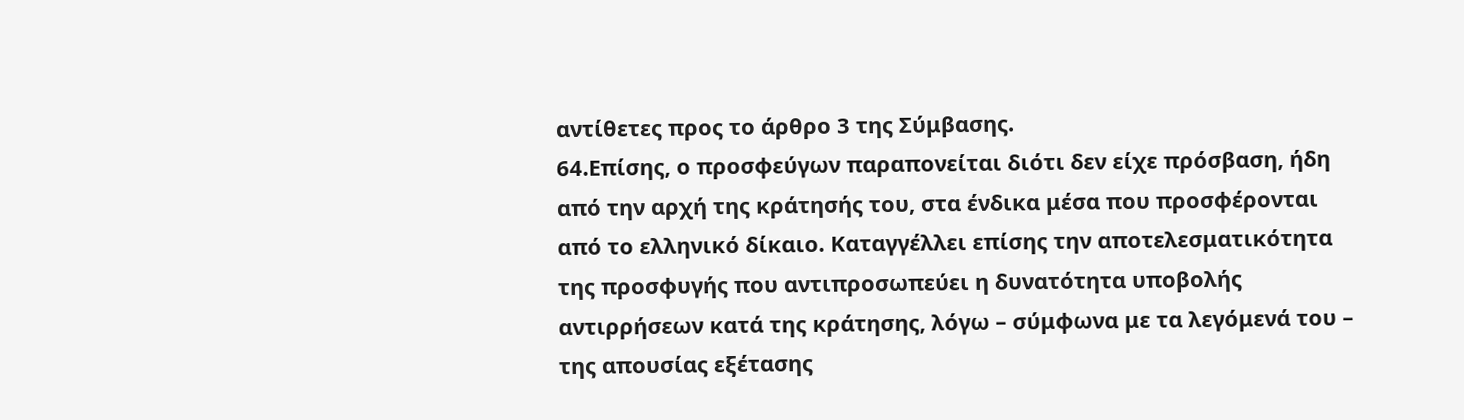αντίθετες προς το άρθρο 3 της Σύμβασης.
64.Επίσης, ο προσφεύγων παραπονείται διότι δεν είχε πρόσβαση, ήδη από την αρχή της κράτησής του, στα ένδικα μέσα που προσφέρονται από το ελληνικό δίκαιο. Καταγγέλλει επίσης την αποτελεσματικότητα της προσφυγής που αντιπροσωπεύει η δυνατότητα υποβολής αντιρρήσεων κατά της κράτησης, λόγω – σύμφωνα με τα λεγόμενά του – της απουσίας εξέτασης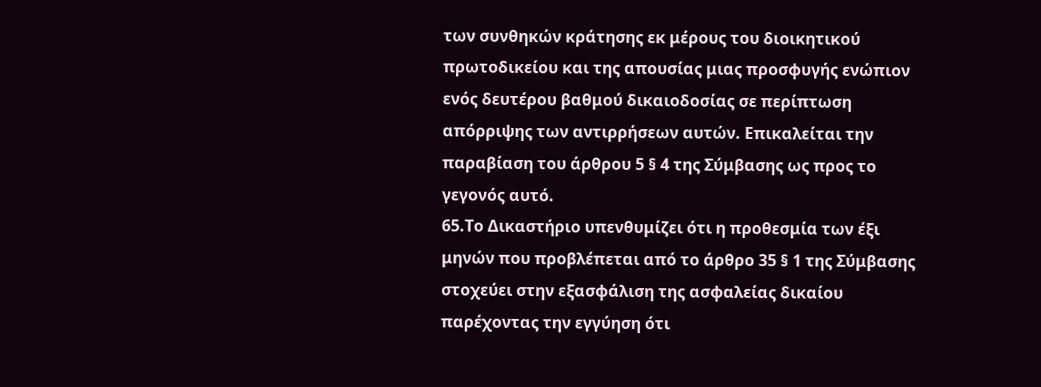των συνθηκών κράτησης εκ μέρους του διοικητικού πρωτοδικείου και της απουσίας μιας προσφυγής ενώπιον ενός δευτέρου βαθμού δικαιοδοσίας σε περίπτωση απόρριψης των αντιρρήσεων αυτών. Επικαλείται την παραβίαση του άρθρου 5 § 4 της Σύμβασης ως προς το γεγονός αυτό.
65.Το Δικαστήριο υπενθυμίζει ότι η προθεσμία των έξι μηνών που προβλέπεται από το άρθρο 35 § 1 της Σύμβασης στοχεύει στην εξασφάλιση της ασφαλείας δικαίου παρέχοντας την εγγύηση ότι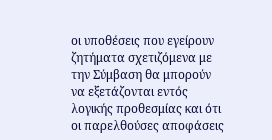οι υποθέσεις που εγείρουν ζητήματα σχετιζόμενα με την Σύμβαση θα μπορούν να εξετάζονται εντός λογικής προθεσμίας και ότι οι παρελθούσες αποφάσεις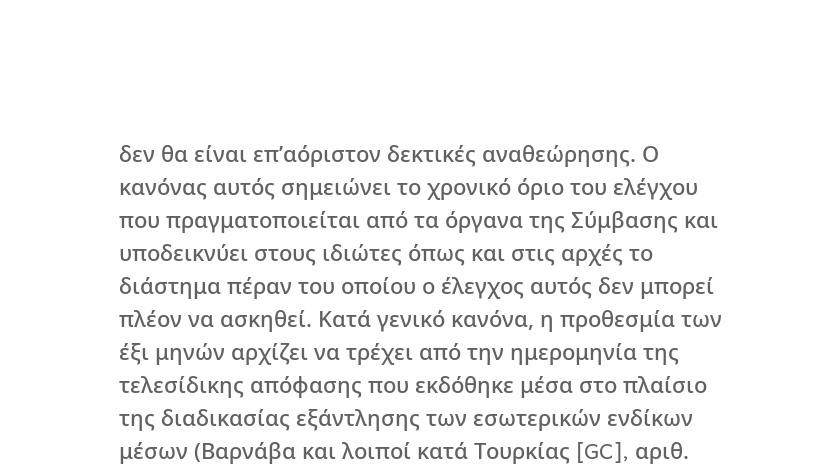δεν θα είναι επ’αόριστον δεκτικές αναθεώρησης. Ο κανόνας αυτός σημειώνει το χρονικό όριο του ελέγχου που πραγματοποιείται από τα όργανα της Σύμβασης και υποδεικνύει στους ιδιώτες όπως και στις αρχές το διάστημα πέραν του οποίου ο έλεγχος αυτός δεν μπορεί πλέον να ασκηθεί. Κατά γενικό κανόνα, η προθεσμία των έξι μηνών αρχίζει να τρέχει από την ημερομηνία της τελεσίδικης απόφασης που εκδόθηκε μέσα στο πλαίσιο της διαδικασίας εξάντλησης των εσωτερικών ενδίκων μέσων (Βαρνάβα και λοιποί κατά Τουρκίας [GC], αριθ.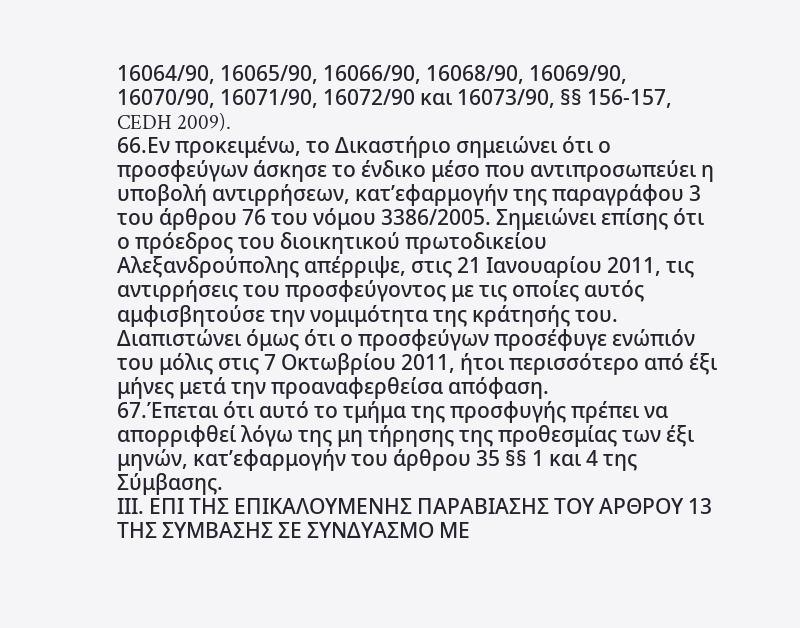16064/90, 16065/90, 16066/90, 16068/90, 16069/90, 16070/90, 16071/90, 16072/90 και 16073/90, §§ 156-157, CEDH 2009).
66.Εν προκειμένω, το Δικαστήριο σημειώνει ότι ο προσφεύγων άσκησε το ένδικο μέσο που αντιπροσωπεύει η υποβολή αντιρρήσεων, κατ’εφαρμογήν της παραγράφου 3 του άρθρου 76 του νόμου 3386/2005. Σημειώνει επίσης ότι ο πρόεδρος του διοικητικού πρωτοδικείου Αλεξανδρούπολης απέρριψε, στις 21 Ιανουαρίου 2011, τις αντιρρήσεις του προσφεύγοντος με τις οποίες αυτός αμφισβητούσε την νομιμότητα της κράτησής του. Διαπιστώνει όμως ότι ο προσφεύγων προσέφυγε ενώπιόν του μόλις στις 7 Οκτωβρίου 2011, ήτοι περισσότερο από έξι μήνες μετά την προαναφερθείσα απόφαση.
67.Έπεται ότι αυτό το τμήμα της προσφυγής πρέπει να απορριφθεί λόγω της μη τήρησης της προθεσμίας των έξι μηνών, κατ’εφαρμογήν του άρθρου 35 §§ 1 και 4 της Σύμβασης.
ΙΙΙ. ΕΠΙ ΤΗΣ ΕΠΙΚΑΛΟΥΜΕΝΗΣ ΠΑΡΑΒΙΑΣΗΣ ΤΟΥ ΑΡΘΡΟΥ 13 ΤΗΣ ΣΥΜΒΑΣΗΣ ΣΕ ΣΥΝΔΥΑΣΜΟ ΜΕ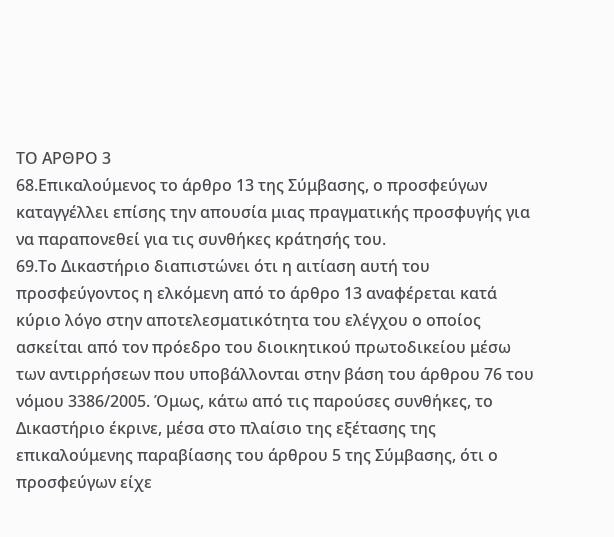ΤΟ ΑΡΘΡΟ 3
68.Επικαλούμενος το άρθρο 13 της Σύμβασης, ο προσφεύγων καταγγέλλει επίσης την απουσία μιας πραγματικής προσφυγής για να παραπονεθεί για τις συνθήκες κράτησής του.
69.Το Δικαστήριο διαπιστώνει ότι η αιτίαση αυτή του προσφεύγοντος η ελκόμενη από το άρθρο 13 αναφέρεται κατά κύριο λόγο στην αποτελεσματικότητα του ελέγχου ο οποίος ασκείται από τον πρόεδρο του διοικητικού πρωτοδικείου μέσω των αντιρρήσεων που υποβάλλονται στην βάση του άρθρου 76 του νόμου 3386/2005. Όμως, κάτω από τις παρούσες συνθήκες, το Δικαστήριο έκρινε, μέσα στο πλαίσιο της εξέτασης της επικαλούμενης παραβίασης του άρθρου 5 της Σύμβασης, ότι ο προσφεύγων είχε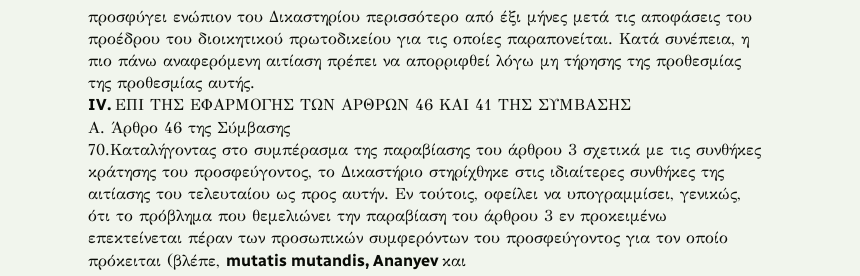προσφύγει ενώπιον του Δικαστηρίου περισσότερο από έξι μήνες μετά τις αποφάσεις του προέδρου του διοικητικού πρωτοδικείου για τις οποίες παραπονείται. Κατά συνέπεια, η πιο πάνω αναφερόμενη αιτίαση πρέπει να απορριφθεί λόγω μη τήρησης της προθεσμίας της προθεσμίας αυτής.
IV. ΕΠΙ ΤΗΣ ΕΦΑΡΜΟΓΗΣ ΤΩΝ ΑΡΘΡΩΝ 46 ΚΑΙ 41 ΤΗΣ ΣΥΜΒΑΣΗΣ
Α. Άρθρο 46 της Σύμβασης
70.Καταλήγοντας στο συμπέρασμα της παραβίασης του άρθρου 3 σχετικά με τις συνθήκες κράτησης του προσφεύγοντος, το Δικαστήριο στηρίχθηκε στις ιδιαίτερες συνθήκες της αιτίασης του τελευταίου ως προς αυτήν. Εν τούτοις, οφείλει να υπογραμμίσει, γενικώς, ότι το πρόβλημα που θεμελιώνει την παραβίαση του άρθρου 3 εν προκειμένω επεκτείνεται πέραν των προσωπικών συμφερόντων του προσφεύγοντος για τον οποίο πρόκειται (βλέπε, mutatis mutandis, Ananyev και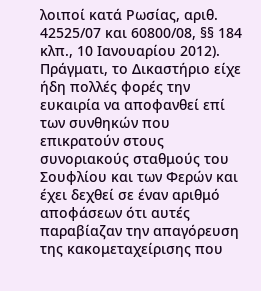λοιποί κατά Ρωσίας, αριθ. 42525/07 και 60800/08, §§ 184 κλπ., 10 Ιανουαρίου 2012). Πράγματι, το Δικαστήριο είχε ήδη πολλές φορές την ευκαιρία να αποφανθεί επί των συνθηκών που επικρατούν στους συνοριακούς σταθμούς του Σουφλίου και των Φερών και έχει δεχθεί σε έναν αριθμό αποφάσεων ότι αυτές παραβίαζαν την απαγόρευση της κακομεταχείρισης που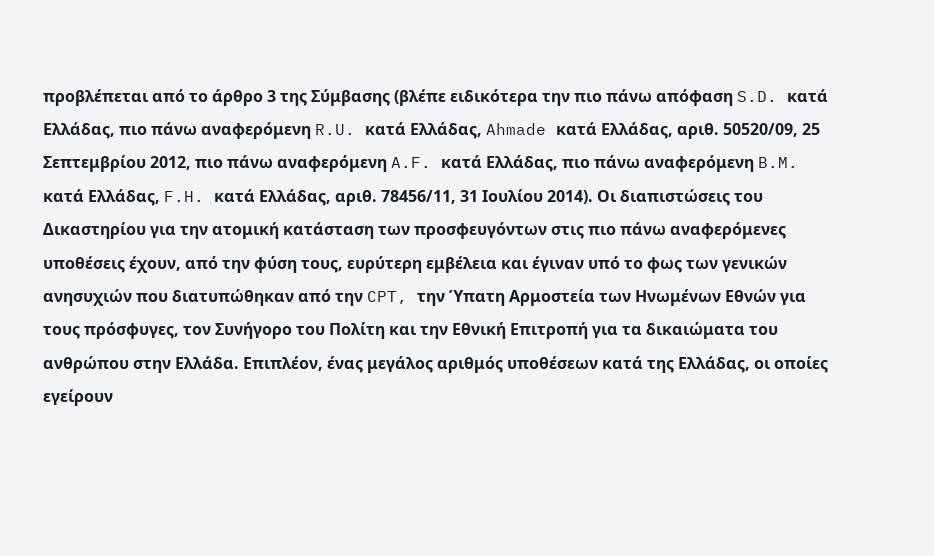προβλέπεται από το άρθρο 3 της Σύμβασης (βλέπε ειδικότερα την πιο πάνω απόφαση S.D. κατά Ελλάδας, πιο πάνω αναφερόμενη R.U. κατά Ελλάδας, Ahmade κατά Ελλάδας, αριθ. 50520/09, 25 Σεπτεμβρίου 2012, πιο πάνω αναφερόμενη A.F. κατά Ελλάδας, πιο πάνω αναφερόμενη B.M. κατά Ελλάδας, F.H. κατά Ελλάδας, αριθ. 78456/11, 31 Ιουλίου 2014). Οι διαπιστώσεις του Δικαστηρίου για την ατομική κατάσταση των προσφευγόντων στις πιο πάνω αναφερόμενες υποθέσεις έχουν, από την φύση τους, ευρύτερη εμβέλεια και έγιναν υπό το φως των γενικών ανησυχιών που διατυπώθηκαν από την CPT, την Ύπατη Αρμοστεία των Ηνωμένων Εθνών για τους πρόσφυγες, τον Συνήγορο του Πολίτη και την Εθνική Επιτροπή για τα δικαιώματα του ανθρώπου στην Ελλάδα. Επιπλέον, ένας μεγάλος αριθμός υποθέσεων κατά της Ελλάδας, οι οποίες εγείρουν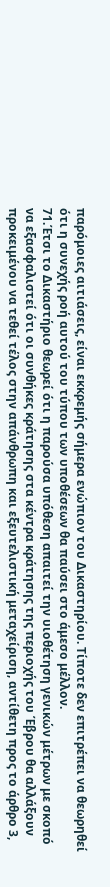παρόμοιες αιτιάσεις, είναι εκκρεμής σήμερα ενώπιον του Δικαστηρίου. Τίποτε δεν επιτρέπει να θεωρηθεί ότι η συνεχής ροή αυτού του τύπου των υποθέσεων θα παύσει στο άμεσο μέλλον.
71.Έτσι το Δικαστήριο θεωρεί ότι η παρούσα υπόθεση απαιτεί την υιοθέτηση γενικών μέτρων με σκοπό να εξασφαλιστεί ότι οι συνθήκες κράτησης στα κέντρα κράτησης της περιοχής του Έβρου θα αλλάξουν προκειμένου να τεθεί τέλος στην απάνθρωπη και εξευτελιστική μεταχείριση, αντίθετη προς το άρθρο 3,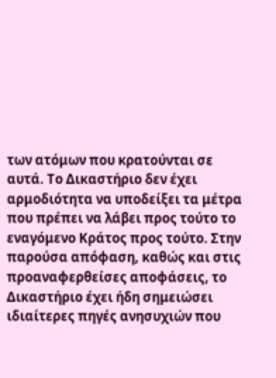των ατόμων που κρατούνται σε αυτά. Το Δικαστήριο δεν έχει αρμοδιότητα να υποδείξει τα μέτρα που πρέπει να λάβει προς τούτο το εναγόμενο Κράτος προς τούτο. Στην παρούσα απόφαση, καθώς και στις προαναφερθείσες αποφάσεις, το Δικαστήριο έχει ήδη σημειώσει ιδιαίτερες πηγές ανησυχιών που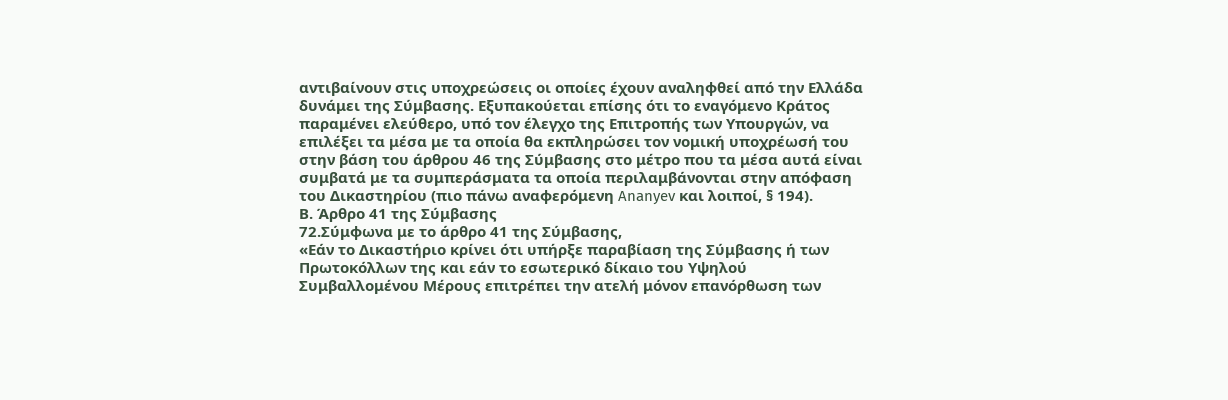αντιβαίνουν στις υποχρεώσεις οι οποίες έχουν αναληφθεί από την Ελλάδα δυνάμει της Σύμβασης. Εξυπακούεται επίσης ότι το εναγόμενο Κράτος παραμένει ελεύθερο, υπό τον έλεγχο της Επιτροπής των Υπουργών, να επιλέξει τα μέσα με τα οποία θα εκπληρώσει τον νομική υποχρέωσή του στην βάση του άρθρου 46 της Σύμβασης στο μέτρο που τα μέσα αυτά είναι συμβατά με τα συμπεράσματα τα οποία περιλαμβάνονται στην απόφαση του Δικαστηρίου (πιο πάνω αναφερόμενη Ananyev και λοιποί, § 194).
Β. Άρθρο 41 της Σύμβασης
72.Σύμφωνα με το άρθρο 41 της Σύμβασης,
«Εάν το Δικαστήριο κρίνει ότι υπήρξε παραβίαση της Σύμβασης ή των Πρωτοκόλλων της και εάν το εσωτερικό δίκαιο του Υψηλού Συμβαλλομένου Μέρους επιτρέπει την ατελή μόνον επανόρθωση των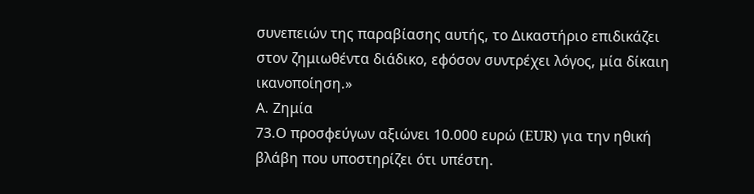συνεπειών της παραβίασης αυτής, το Δικαστήριο επιδικάζει στον ζημιωθέντα διάδικο, εφόσον συντρέχει λόγος, μία δίκαιη ικανοποίηση.»
Α. Ζημία
73.Ο προσφεύγων αξιώνει 10.000 ευρώ (EUR) για την ηθική βλάβη που υποστηρίζει ότι υπέστη.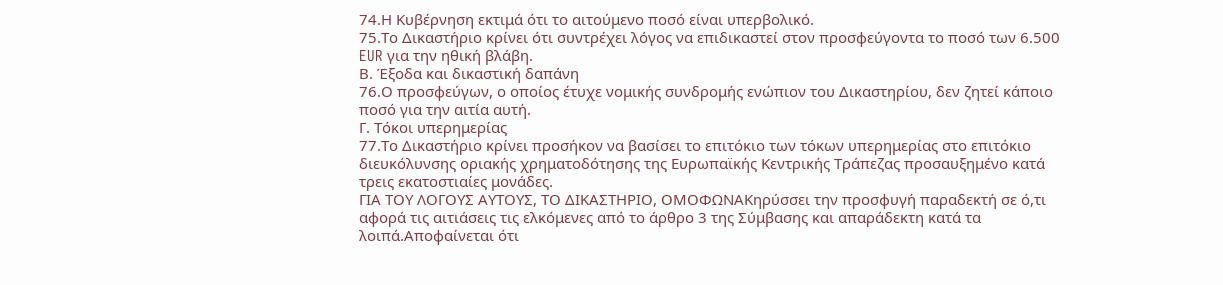74.Η Κυβέρνηση εκτιμά ότι το αιτούμενο ποσό είναι υπερβολικό.
75.Το Δικαστήριο κρίνει ότι συντρέχει λόγος να επιδικαστεί στον προσφεύγοντα το ποσό των 6.500 EUR για την ηθική βλάβη.
Β. Έξοδα και δικαστική δαπάνη
76.Ο προσφεύγων, ο οποίος έτυχε νομικής συνδρομής ενώπιον του Δικαστηρίου, δεν ζητεί κάποιο ποσό για την αιτία αυτή.
Γ. Τόκοι υπερημερίας
77.Το Δικαστήριο κρίνει προσήκον να βασίσει το επιτόκιο των τόκων υπερημερίας στο επιτόκιο διευκόλυνσης οριακής χρηματοδότησης της Ευρωπαϊκής Κεντρικής Τράπεζας προσαυξημένο κατά τρεις εκατοστιαίες μονάδες.
ΓΙΑ ΤΟΥ ΛΟΓΟΥΣ ΑΥΤΟΥΣ, ΤΟ ΔΙΚΑΣΤΗΡΙΟ, ΟΜΟΦΩΝΑΚηρύσσει την προσφυγή παραδεκτή σε ό,τι αφορά τις αιτιάσεις τις ελκόμενες από το άρθρο 3 της Σύμβασης και απαράδεκτη κατά τα λοιπά.Αποφαίνεται ότι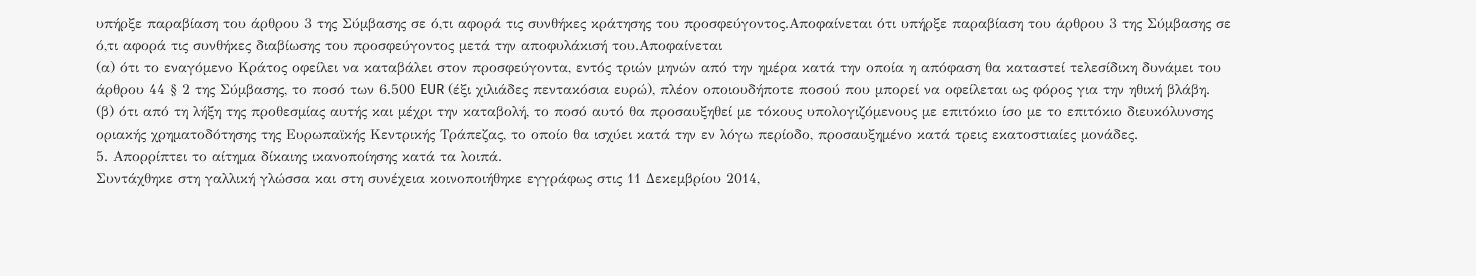υπήρξε παραβίαση του άρθρου 3 της Σύμβασης σε ό,τι αφορά τις συνθήκες κράτησης του προσφεύγοντος.Αποφαίνεται ότι υπήρξε παραβίαση του άρθρου 3 της Σύμβασης σε ό,τι αφορά τις συνθήκες διαβίωσης του προσφεύγοντος μετά την αποφυλάκισή του.Αποφαίνεται
(α) ότι το εναγόμενο Κράτος οφείλει να καταβάλει στον προσφεύγοντα, εντός τριών μηνών από την ημέρα κατά την οποία η απόφαση θα καταστεί τελεσίδικη δυνάμει του άρθρου 44 § 2 της Σύμβασης, το ποσό των 6.500 EUR (έξι χιλιάδες πεντακόσια ευρώ), πλέον οποιουδήποτε ποσού που μπορεί να οφείλεται ως φόρος για την ηθική βλάβη.
(β) ότι από τη λήξη της προθεσμίας αυτής και μέχρι την καταβολή, το ποσό αυτό θα προσαυξηθεί με τόκους υπολογιζόμενους με επιτόκιο ίσο με το επιτόκιο διευκόλυνσης οριακής χρηματοδότησης της Ευρωπαϊκής Κεντρικής Τράπεζας, το οποίο θα ισχύει κατά την εν λόγω περίοδο, προσαυξημένο κατά τρεις εκατοστιαίες μονάδες.
5. Απορρίπτει το αίτημα δίκαιης ικανοποίησης κατά τα λοιπά.
Συντάχθηκε στη γαλλική γλώσσα και στη συνέχεια κοινοποιήθηκε εγγράφως στις 11 Δεκεμβρίου 2014,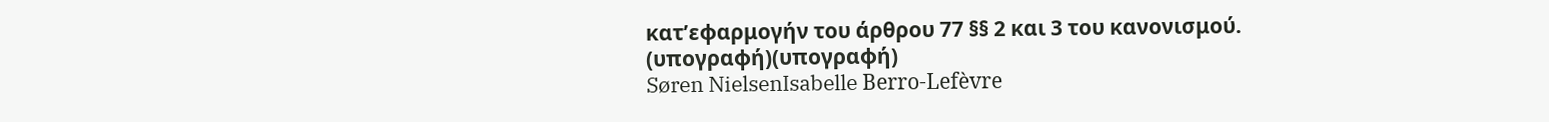κατ’εφαρμογήν του άρθρου 77 §§ 2 και 3 του κανονισμού.
(υπογραφή)(υπογραφή)
Søren NielsenIsabelle Berro-Lefèvre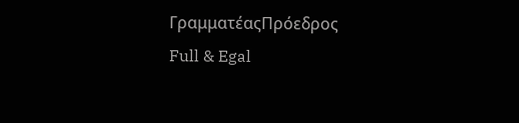ΓραμματέαςΠρόεδρος
Full & Egal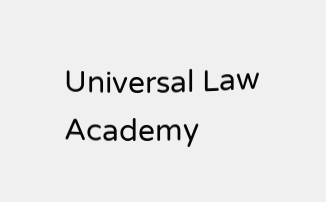Universal Law Academy